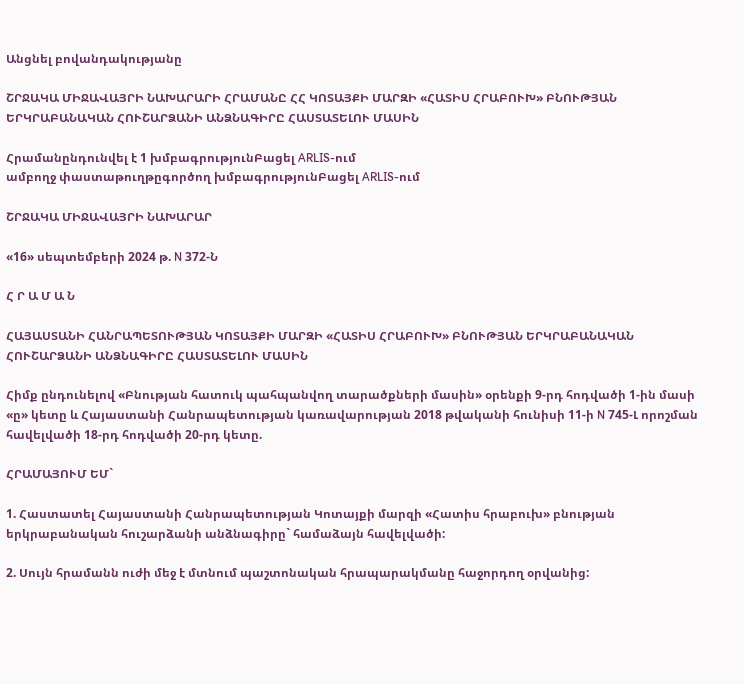Անցնել բովանդակությանը

ՇՐՋԱԿԱ ՄԻՋԱՎԱՅՐԻ ՆԱԽԱՐԱՐԻ ՀՐԱՄԱՆԸ ՀՀ ԿՈՏԱՅՔԻ ՄԱՐԶԻ «ՀԱՏԻՍ ՀՐԱԲՈՒԽ» ԲՆՈՒԹՅԱՆ ԵՐԿՐԱԲԱՆԱԿԱՆ ՀՈՒՇԱՐՁԱՆԻ ԱՆՁՆԱԳԻՐԸ ՀԱՍՏԱՏԵԼՈՒ ՄԱՍԻՆ

Հրամանընդունվել է 1 խմբագրությունԲացել ARLIS-ում
ամբողջ փաստաթուղթըգործող խմբագրությունԲացել ARLIS-ում

ՇՐՋԱԿԱ ՄԻՋԱՎԱՅՐԻ ՆԱԽԱՐԱՐ

«16» սեպտեմբերի 2024 թ. N 372-Ն

Հ Ր Ա Մ Ա Ն

ՀԱՅԱՍՏԱՆԻ ՀԱՆՐԱՊԵՏՈՒԹՅԱՆ ԿՈՏԱՅՔԻ ՄԱՐԶԻ «ՀԱՏԻՍ ՀՐԱԲՈՒԽ» ԲՆՈՒԹՅԱՆ ԵՐԿՐԱԲԱՆԱԿԱՆ ՀՈՒՇԱՐՁԱՆԻ ԱՆՁՆԱԳԻՐԸ ՀԱՍՏԱՏԵԼՈՒ ՄԱՍԻՆ

Հիմք ընդունելով «Բնության հատուկ պահպանվող տարածքների մասին» օրենքի 9-րդ հոդվածի 1-ին մասի «ը» կետը և Հայաստանի Հանրապետության կառավարության 2018 թվականի հունիսի 11-ի N 745-Լ որոշման հավելվածի 18-րդ հոդվածի 20-րդ կետը.

ՀՐԱՄԱՅՈՒՄ ԵՄ`

1. Հաստատել Հայաստանի Հանրապետության Կոտայքի մարզի «Հատիս հրաբուխ» բնության երկրաբանական հուշարձանի անձնագիրը` համաձայն հավելվածի:

2. Սույն հրամանն ուժի մեջ է մտնում պաշտոնական հրապարակմանը հաջորդող օրվանից: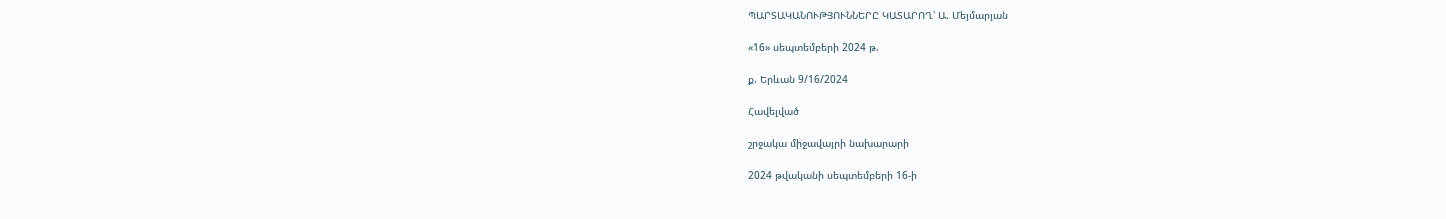ՊԱՐՏԱԿԱՆՈՒԹՅՈՒՆՆԵՐԸ ԿԱՏԱՐՈՂ՝ Ա. Մեյմարյան

«16» սեպտեմբերի 2024 թ.

ք. Երևան 9/16/2024

Հավելված

շրջակա միջավայրի նախարարի

2024 թվականի սեպտեմբերի 16-ի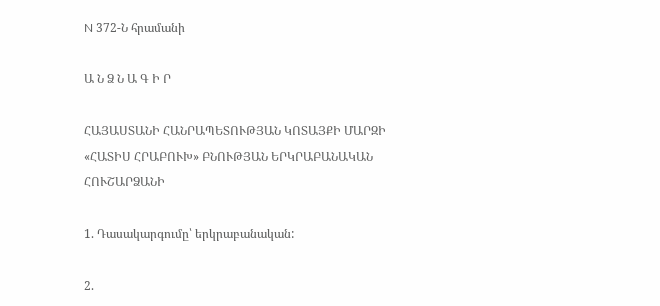N 372-Ն հրամանի

Ա Ն Ձ Ն Ա Գ Ի Ր

ՀԱՅԱՍՏԱՆԻ ՀԱՆՐԱՊԵՏՈՒԹՅԱՆ ԿՈՏԱՅՔԻ ՄԱՐԶԻ «ՀԱՏԻՍ ՀՐԱԲՈՒԽ» ԲՆՈՒԹՅԱՆ ԵՐԿՐԱԲԱՆԱԿԱՆ ՀՈՒՇԱՐՁԱՆԻ

1. Դասակարգումը՝ երկրաբանական:

2.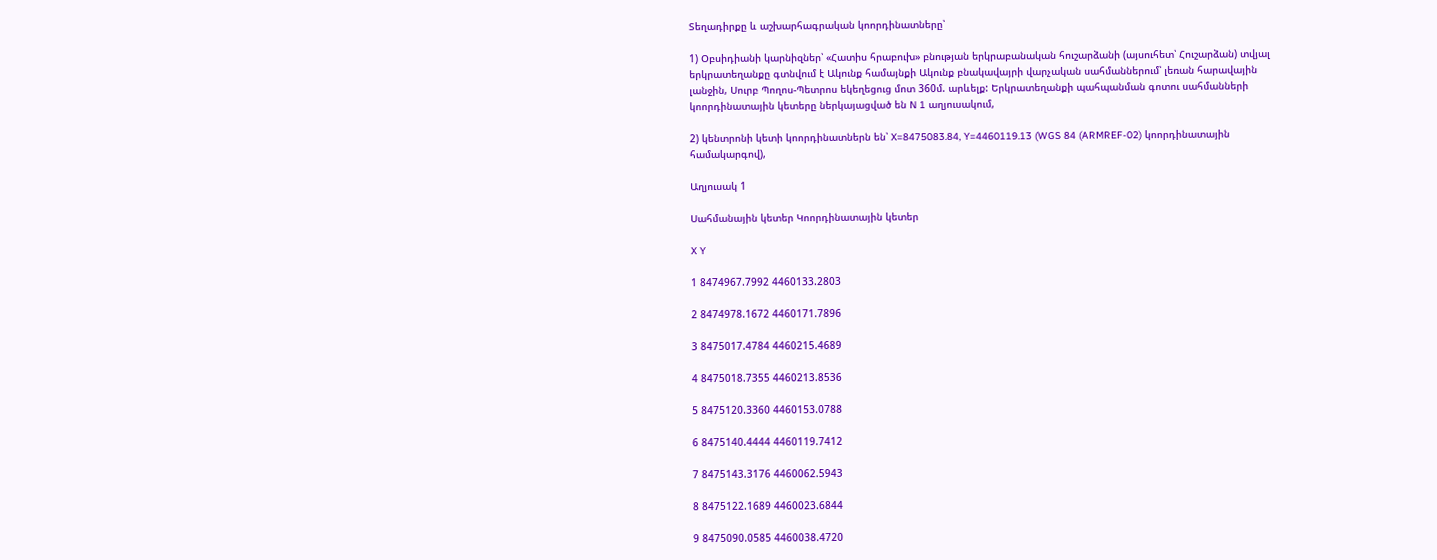Տեղադիրքը և աշխարհագրական կոորդինատները՝

1) Օբսիդիանի կարնիզներ՝ «Հատիս հրաբուխ» բնության երկրաբանական հուշարձանի (այսուհետ՝ Հուշարձան) տվյալ երկրատեղանքը գտնվում է Ակունք համայնքի Ակունք բնակավայրի վարչական սահմաններում՝ լեռան հարավային լանջին, Սուրբ Պողոս-Պետրոս եկեղեցուց մոտ 360մ. արևելք: Երկրատեղանքի պահպանման գոտու սահմանների կոորդինատային կետերը ներկայացված են N 1 աղյուսակում,

2) կենտրոնի կետի կոորդինատներն են՝ X=8475083.84, Y=4460119.13 (WGS 84 (ARMREF-02) կոորդինատային համակարգով),

Աղյուսակ 1

Սահմանային կետեր Կոորդինատային կետեր

X Y

1 8474967.7992 4460133.2803

2 8474978.1672 4460171.7896

3 8475017.4784 4460215.4689

4 8475018.7355 4460213.8536

5 8475120.3360 4460153.0788

6 8475140.4444 4460119.7412

7 8475143.3176 4460062.5943

8 8475122.1689 4460023.6844

9 8475090.0585 4460038.4720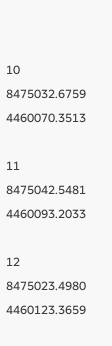10 8475032.6759 4460070.3513

11 8475042.5481 4460093.2033

12 8475023.4980 4460123.3659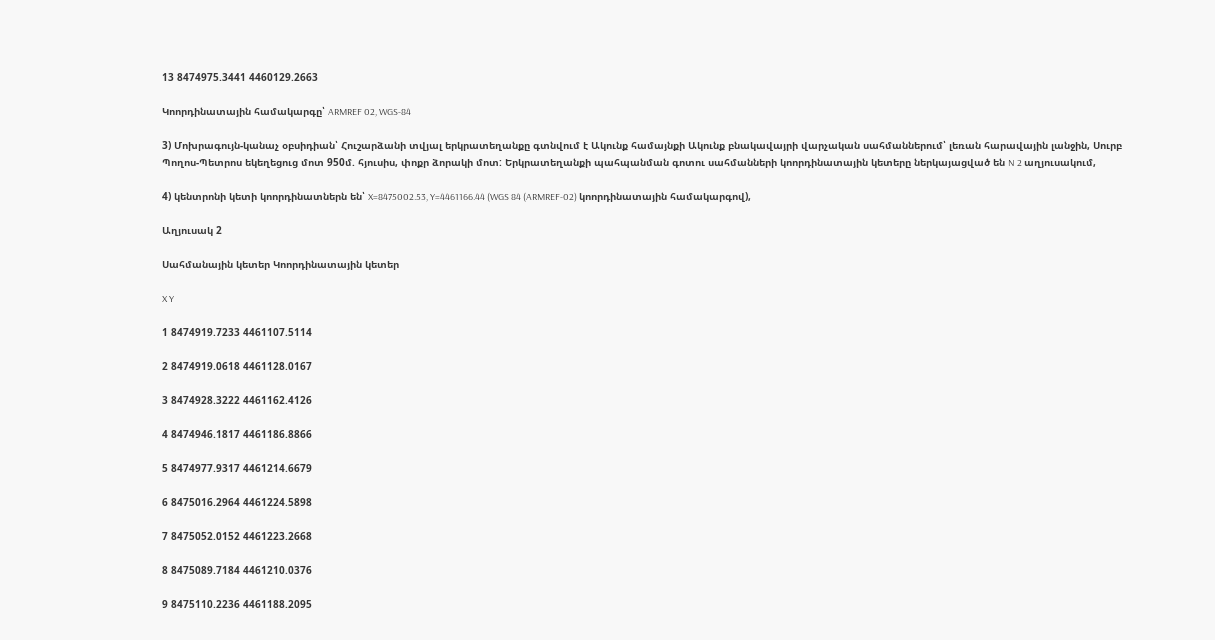13 8474975.3441 4460129.2663

Կոորդինատային համակարգը՝ ARMREF 02, WGS-84

3) Մոխրագույն-կանաչ օբսիդիան՝ Հուշարձանի տվյալ երկրատեղանքը գտնվում է Ակունք համայնքի Ակունք բնակավայրի վարչական սահմաններում՝ լեռան հարավային լանջին, Սուրբ Պողոս-Պետրոս եկեղեցուց մոտ 950մ. հյուսիս, փոքր ձորակի մոտ: Երկրատեղանքի պահպանման գոտու սահմանների կոորդինատային կետերը ներկայացված են N 2 աղյուսակում,

4) կենտրոնի կետի կոորդինատներն են՝ X=8475002.53, Y=4461166.44 (WGS 84 (ARMREF-02) կոորդինատային համակարգով),

Աղյուսակ 2

Սահմանային կետեր Կոորդինատային կետեր

X Y

1 8474919.7233 4461107.5114

2 8474919.0618 4461128.0167

3 8474928.3222 4461162.4126

4 8474946.1817 4461186.8866

5 8474977.9317 4461214.6679

6 8475016.2964 4461224.5898

7 8475052.0152 4461223.2668

8 8475089.7184 4461210.0376

9 8475110.2236 4461188.2095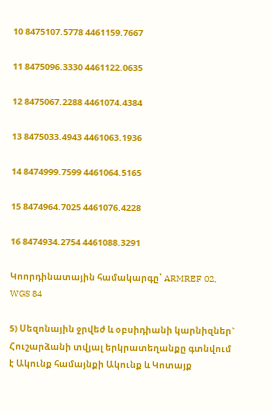10 8475107.5778 4461159.7667

11 8475096.3330 4461122.0635

12 8475067.2288 4461074.4384

13 8475033.4943 4461063.1936

14 8474999.7599 4461064.5165

15 8474964.7025 4461076.4228

16 8474934.2754 4461088.3291

Կոորդինատային համակարգը՝ ARMREF 02, WGS 84

5) Սեզոնային ջրվեժ և օբսիդիանի կարնիզներ` Հուշարձանի տվյալ երկրատեղանքը գտնվում է Ակունք համայնքի Ակունք և Կոտայք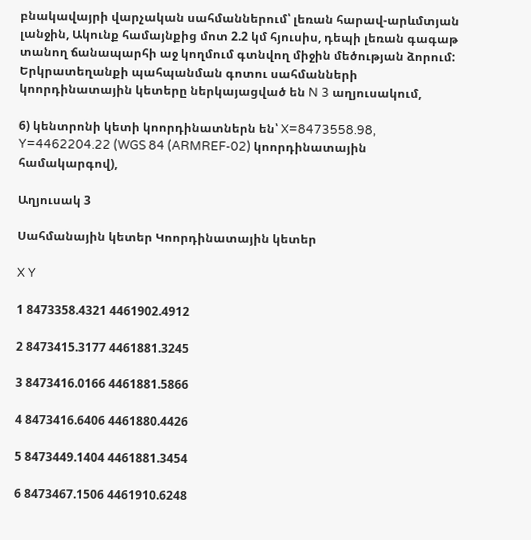բնակավայրի վարչական սահմաններում՝ լեռան հարավ-արևմտյան լանջին, Ակունք համայնքից մոտ 2.2 կմ հյուսիս, դեպի լեռան գագաթ տանող ճանապարհի աջ կողմում գտնվող միջին մեծության ձորում: Երկրատեղանքի պահպանման գոտու սահմանների կոորդինատային կետերը ներկայացված են N 3 աղյուսակում,

6) կենտրոնի կետի կոորդինատներն են՝ X=8473558.98, Y=4462204.22 (WGS 84 (ARMREF-02) կոորդինատային համակարգով),

Աղյուսակ 3

Սահմանային կետեր Կոորդինատային կետեր

X Y

1 8473358.4321 4461902.4912

2 8473415.3177 4461881.3245

3 8473416.0166 4461881.5866

4 8473416.6406 4461880.4426

5 8473449.1404 4461881.3454

6 8473467.1506 4461910.6248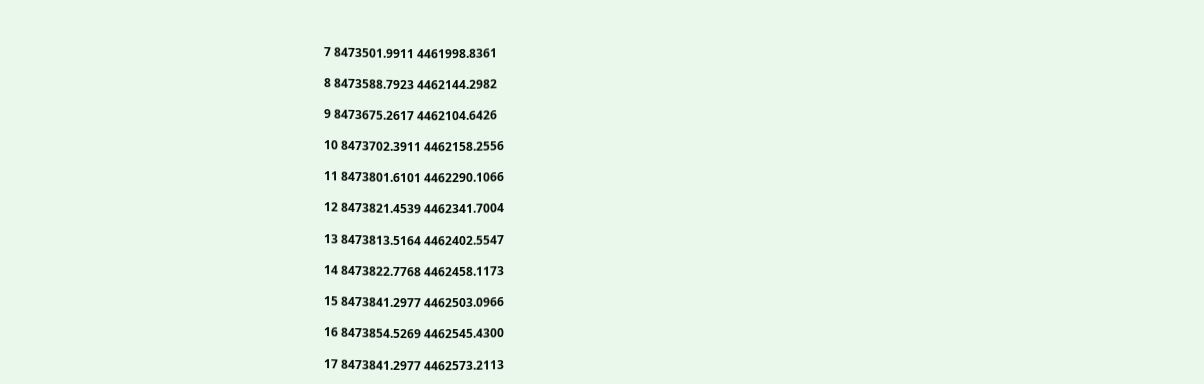7 8473501.9911 4461998.8361

8 8473588.7923 4462144.2982

9 8473675.2617 4462104.6426

10 8473702.3911 4462158.2556

11 8473801.6101 4462290.1066

12 8473821.4539 4462341.7004

13 8473813.5164 4462402.5547

14 8473822.7768 4462458.1173

15 8473841.2977 4462503.0966

16 8473854.5269 4462545.4300

17 8473841.2977 4462573.2113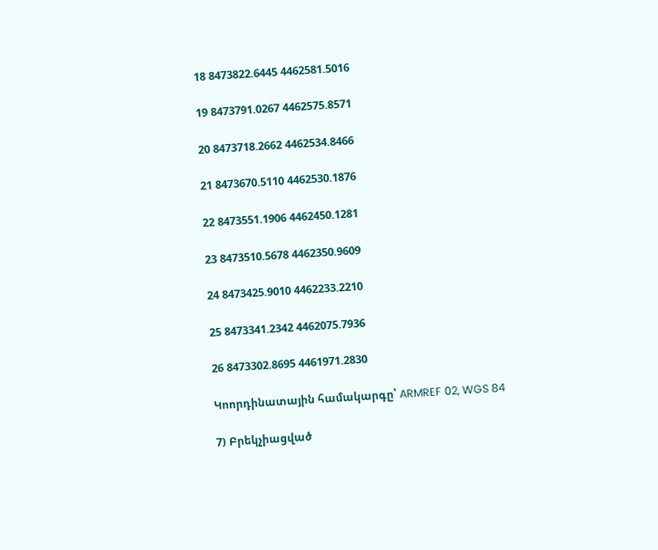18 8473822.6445 4462581.5016

19 8473791.0267 4462575.8571

20 8473718.2662 4462534.8466

21 8473670.5110 4462530.1876

22 8473551.1906 4462450.1281

23 8473510.5678 4462350.9609

24 8473425.9010 4462233.2210

25 8473341.2342 4462075.7936

26 8473302.8695 4461971.2830

Կոորդինատային համակարգը՝ ARMREF 02, WGS 84

7) Բրեկչիացված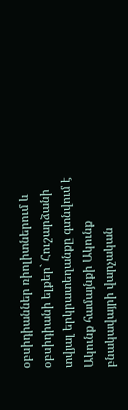օբսիդիաններ ռիոլիտներում և օբսիդիանի ելքեր` Հուշարձանի տվյալ երկրատեղանքը գտնվում է Ակունք համայնքի Ակունք բնակավայրի վարչական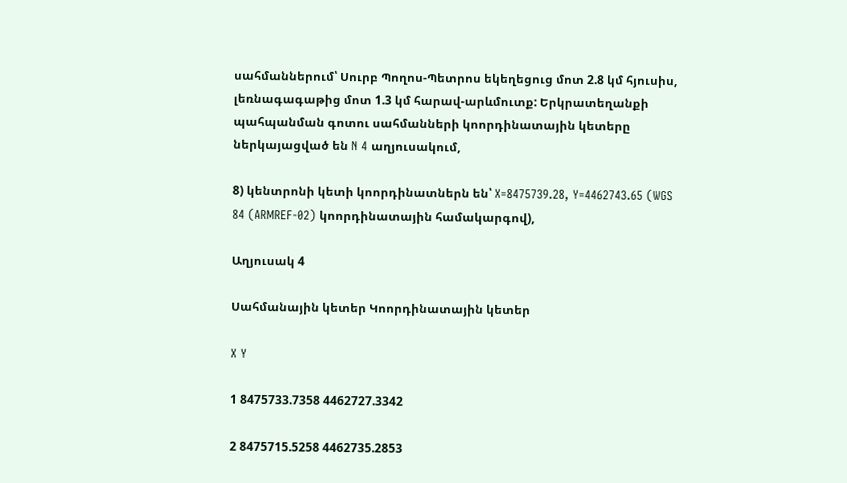սահմաններում՝ Սուրբ Պողոս-Պետրոս եկեղեցուց մոտ 2.8 կմ հյուսիս, լեռնագագաթից մոտ 1.3 կմ հարավ-արևմուտք: Երկրատեղանքի պահպանման գոտու սահմանների կոորդինատային կետերը ներկայացված են N 4 աղյուսակում,

8) կենտրոնի կետի կոորդինատներն են՝ X=8475739.28, Y=4462743.65 (WGS 84 (ARMREF-02) կոորդինատային համակարգով),

Աղյուսակ 4

Սահմանային կետեր Կոորդինատային կետեր

X Y

1 8475733.7358 4462727.3342

2 8475715.5258 4462735.2853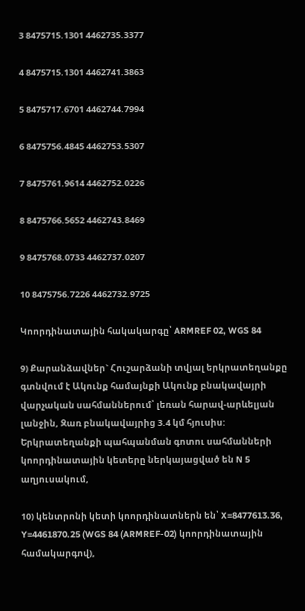3 8475715.1301 4462735.3377

4 8475715.1301 4462741.3863

5 8475717.6701 4462744.7994

6 8475756.4845 4462753.5307

7 8475761.9614 4462752.0226

8 8475766.5652 4462743.8469

9 8475768.0733 4462737.0207

10 8475756.7226 4462732.9725

Կոորդինատային հակակարգը՝ ARMREF 02, WGS 84

9) Քարանձավներ` Հուշարձանի տվյալ երկրատեղանքը գտնվում է Ակունք համայնքի Ակունք բնակավայրի վարչական սահմաններում՝ լեռան հարավ-արևելյան լանջին, Զառ բնակավայրից 3.4 կմ հյուսիս: Երկրատեղանքի պահպանման գոտու սահմանների կոորդինատային կետերը ներկայացված են N 5 աղյուսակում,

10) կենտրոնի կետի կոորդինատներն են՝ X=8477613.36, Y=4461870.25 (WGS 84 (ARMREF-02) կոորդինատային համակարգով),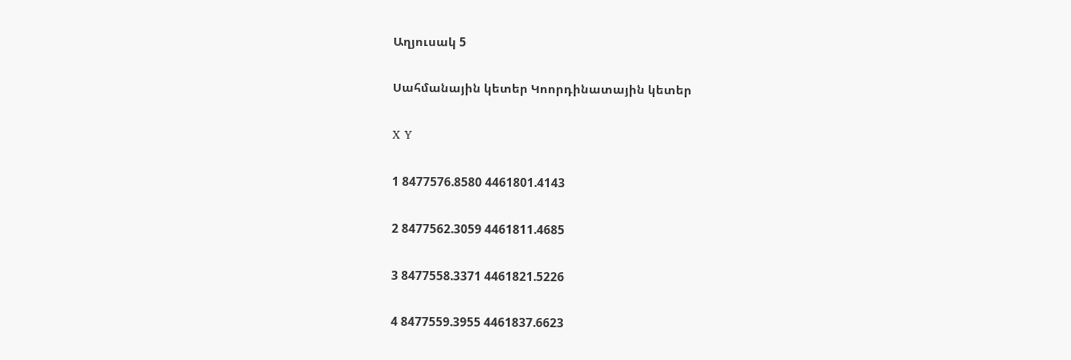Աղյուսակ 5

Սահմանային կետեր Կոորդինատային կետեր

X Y

1 8477576.8580 4461801.4143

2 8477562.3059 4461811.4685

3 8477558.3371 4461821.5226

4 8477559.3955 4461837.6623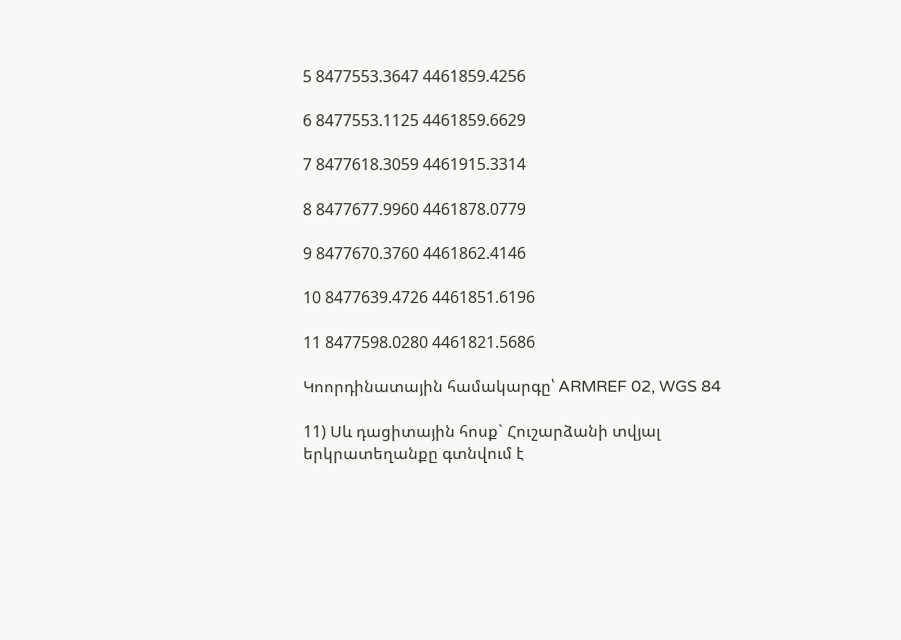5 8477553.3647 4461859.4256

6 8477553.1125 4461859.6629

7 8477618.3059 4461915.3314

8 8477677.9960 4461878.0779

9 8477670.3760 4461862.4146

10 8477639.4726 4461851.6196

11 8477598.0280 4461821.5686

Կոորդինատային համակարգը՝ ARMREF 02, WGS 84

11) Սև դացիտային հոսք` Հուշարձանի տվյալ երկրատեղանքը գտնվում է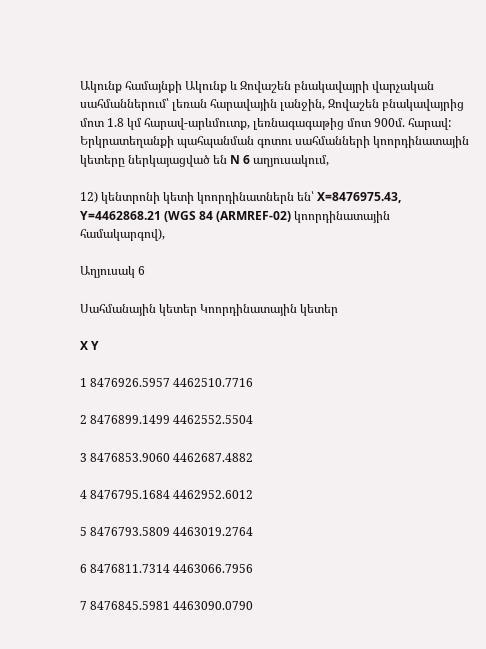Ակունք համայնքի Ակունք և Զովաշեն բնակավայրի վարչական սահմաններում՝ լեռան հարավային լանջին, Զովաշեն բնակավայրից մոտ 1.8 կմ հարավ-արևմուտք, լեռնագագաթից մոտ 900մ. հարավ: Երկրատեղանքի պահպանման գոտու սահմանների կոորդինատային կետերը ներկայացված են N 6 աղյուսակում,

12) կենտրոնի կետի կոորդինատներն են՝ X=8476975.43, Y=4462868.21 (WGS 84 (ARMREF-02) կոորդինատային համակարգով),

Աղյուսակ 6

Սահմանային կետեր Կոորդինատային կետեր

X Y

1 8476926.5957 4462510.7716

2 8476899.1499 4462552.5504

3 8476853.9060 4462687.4882

4 8476795.1684 4462952.6012

5 8476793.5809 4463019.2764

6 8476811.7314 4463066.7956

7 8476845.5981 4463090.0790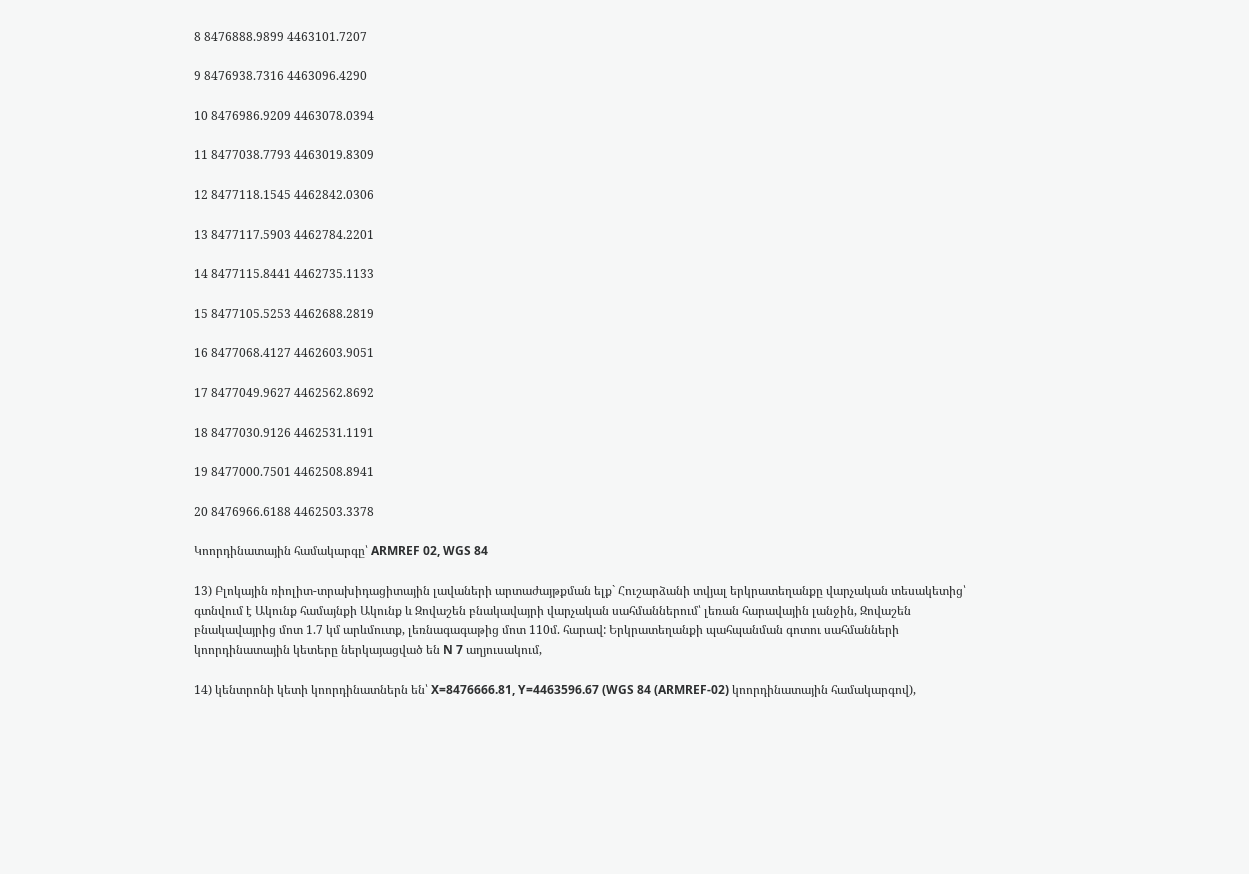8 8476888.9899 4463101.7207

9 8476938.7316 4463096.4290

10 8476986.9209 4463078.0394

11 8477038.7793 4463019.8309

12 8477118.1545 4462842.0306

13 8477117.5903 4462784.2201

14 8477115.8441 4462735.1133

15 8477105.5253 4462688.2819

16 8477068.4127 4462603.9051

17 8477049.9627 4462562.8692

18 8477030.9126 4462531.1191

19 8477000.7501 4462508.8941

20 8476966.6188 4462503.3378

Կոորդինատային համակարգը՝ ARMREF 02, WGS 84

13) Բլոկային ռիոլիտ-տրախիդացիտային լավաների արտաժայթքման ելք` Հուշարձանի տվյալ երկրատեղանքը վարչական տեսակետից՝ գտնվում է Ակունք համայնքի Ակունք և Զովաշեն բնակավայրի վարչական սահմաններում՝ լեռան հարավային լանջին, Զովաշեն բնակավայրից մոտ 1.7 կմ արևմուտք, լեռնագագաթից մոտ 110մ. հարավ: Երկրատեղանքի պահպանման գոտու սահմանների կոորդինատային կետերը ներկայացված են N 7 աղյուսակում,

14) կենտրոնի կետի կոորդինատներն են՝ X=8476666.81, Y=4463596.67 (WGS 84 (ARMREF-02) կոորդինատային համակարգով),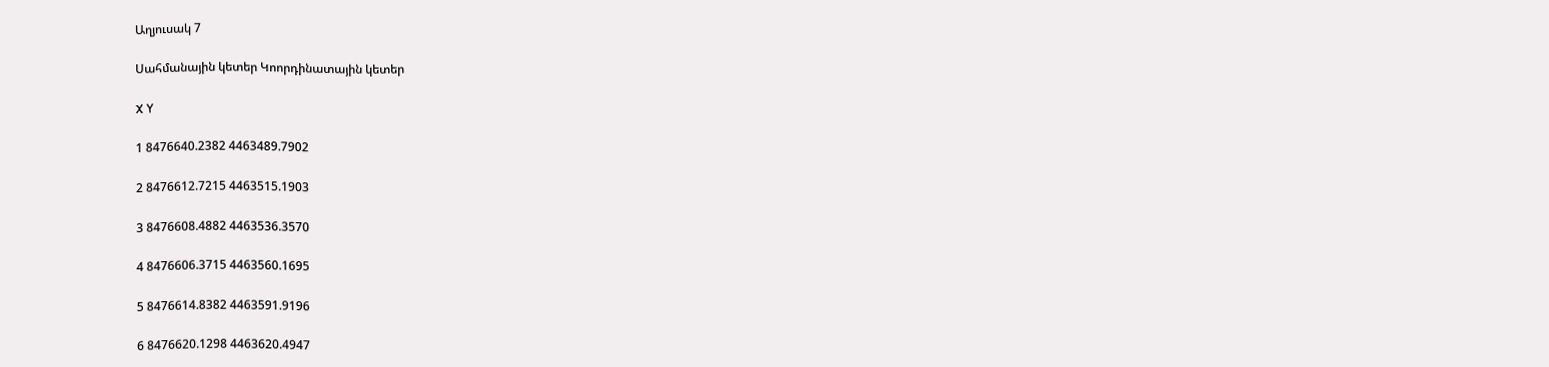Աղյուսակ 7

Սահմանային կետեր Կոորդինատային կետեր

X Y

1 8476640.2382 4463489.7902

2 8476612.7215 4463515.1903

3 8476608.4882 4463536.3570

4 8476606.3715 4463560.1695

5 8476614.8382 4463591.9196

6 8476620.1298 4463620.4947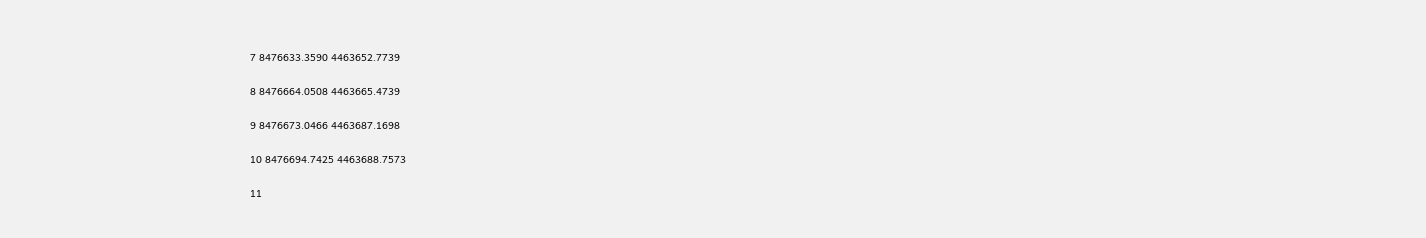7 8476633.3590 4463652.7739

8 8476664.0508 4463665.4739

9 8476673.0466 4463687.1698

10 8476694.7425 4463688.7573

11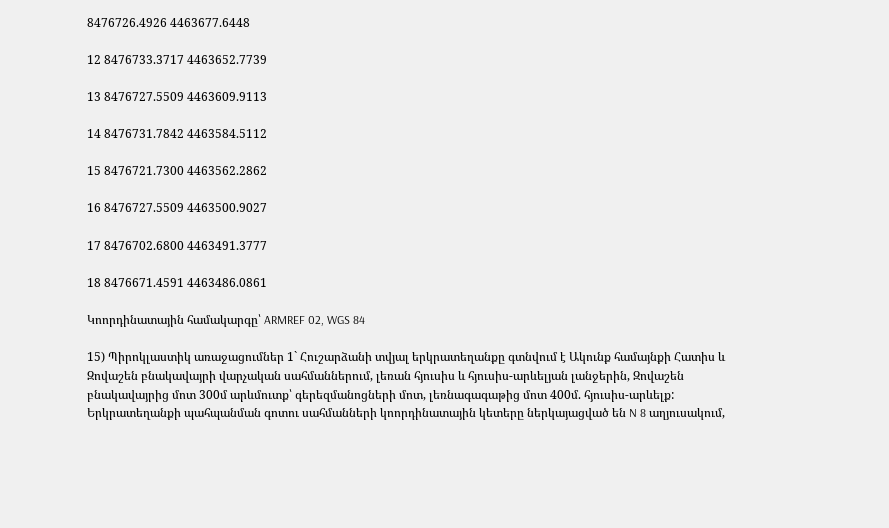8476726.4926 4463677.6448

12 8476733.3717 4463652.7739

13 8476727.5509 4463609.9113

14 8476731.7842 4463584.5112

15 8476721.7300 4463562.2862

16 8476727.5509 4463500.9027

17 8476702.6800 4463491.3777

18 8476671.4591 4463486.0861

Կոորդինատային համակարգը՝ ARMREF 02, WGS 84

15) Պիրոկլաստիկ առաջացումներ 1` Հուշարձանի տվյալ երկրատեղանքը գտնվում է Ակունք համայնքի Հատիս և Զովաշեն բնակավայրի վարչական սահմաններում, լեռան հյուսիս և հյուսիս-արևելյան լանջերին, Զովաշեն բնակավայրից մոտ 300մ արևմուտք՝ գերեզմանոցների մոտ, լեռնագագաթից մոտ 400մ. հյուսիս-արևելք: Երկրատեղանքի պահպանման գոտու սահմանների կոորդինատային կետերը ներկայացված են N 8 աղյուսակում,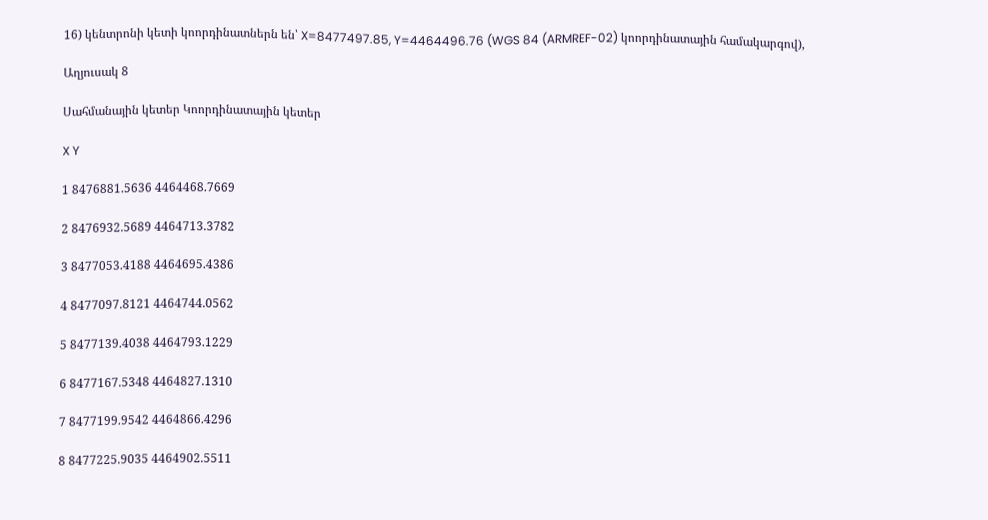16) կենտրոնի կետի կոորդինատներն են՝ X=8477497.85, Y=4464496.76 (WGS 84 (ARMREF-02) կոորդինատային համակարգով),

Աղյուսակ 8

Սահմանային կետեր Կոորդինատային կետեր

X Y

1 8476881.5636 4464468.7669

2 8476932.5689 4464713.3782

3 8477053.4188 4464695.4386

4 8477097.8121 4464744.0562

5 8477139.4038 4464793.1229

6 8477167.5348 4464827.1310

7 8477199.9542 4464866.4296

8 8477225.9035 4464902.5511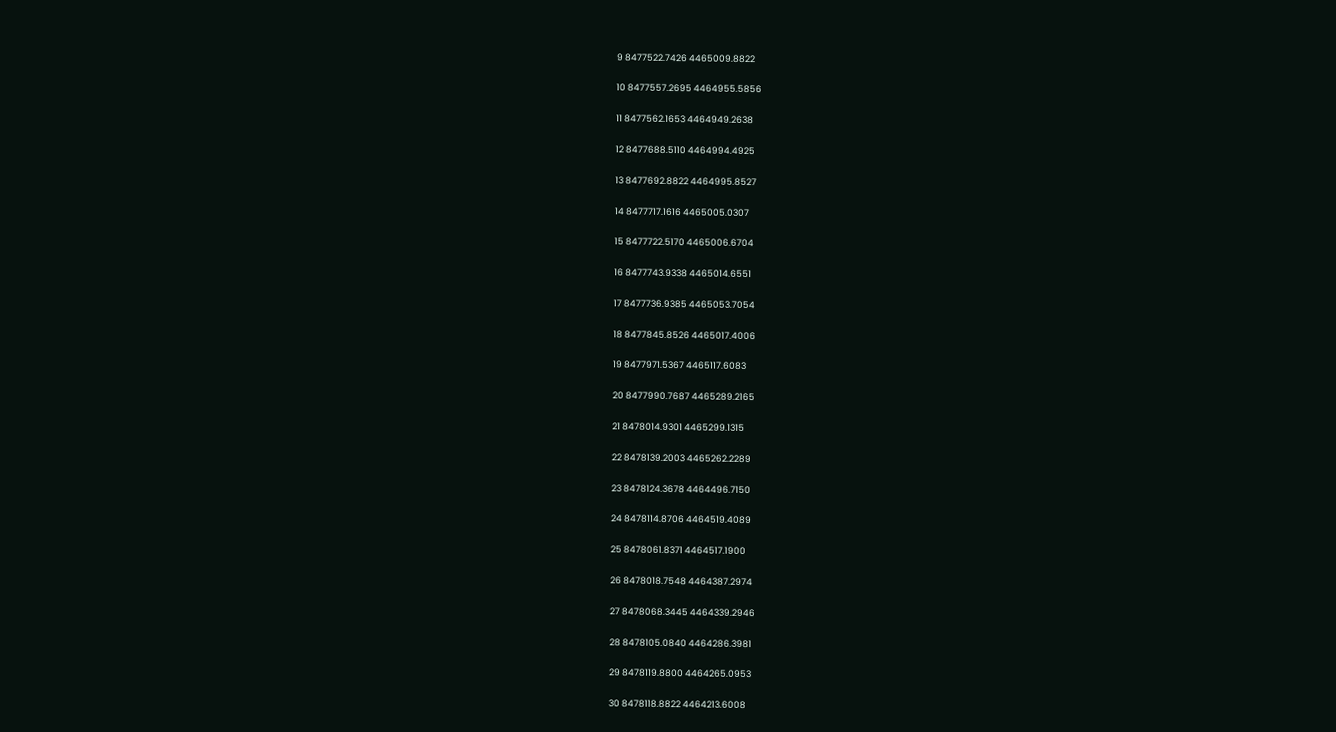9 8477522.7426 4465009.8822

10 8477557.2695 4464955.5856

11 8477562.1653 4464949.2638

12 8477688.5110 4464994.4925

13 8477692.8822 4464995.8527

14 8477717.1616 4465005.0307

15 8477722.5170 4465006.6704

16 8477743.9338 4465014.6551

17 8477736.9385 4465053.7054

18 8477845.8526 4465017.4006

19 8477971.5367 4465117.6083

20 8477990.7687 4465289.2165

21 8478014.9301 4465299.1315

22 8478139.2003 4465262.2289

23 8478124.3678 4464496.7150

24 8478114.8706 4464519.4089

25 8478061.8371 4464517.1900

26 8478018.7548 4464387.2974

27 8478068.3445 4464339.2946

28 8478105.0840 4464286.3981

29 8478119.8800 4464265.0953

30 8478118.8822 4464213.6008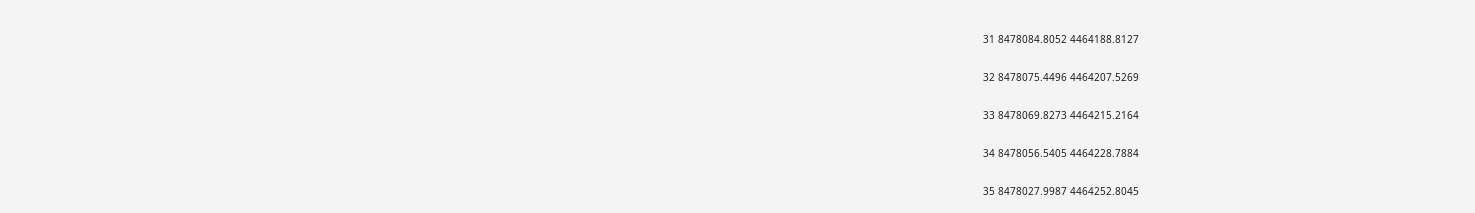31 8478084.8052 4464188.8127

32 8478075.4496 4464207.5269

33 8478069.8273 4464215.2164

34 8478056.5405 4464228.7884

35 8478027.9987 4464252.8045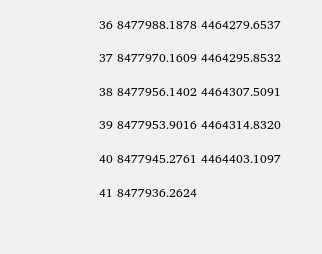36 8477988.1878 4464279.6537

37 8477970.1609 4464295.8532

38 8477956.1402 4464307.5091

39 8477953.9016 4464314.8320

40 8477945.2761 4464403.1097

41 8477936.2624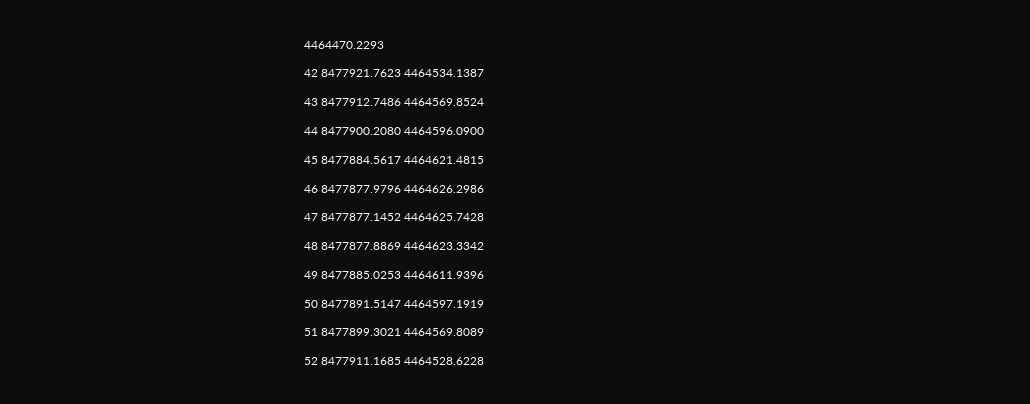4464470.2293

42 8477921.7623 4464534.1387

43 8477912.7486 4464569.8524

44 8477900.2080 4464596.0900

45 8477884.5617 4464621.4815

46 8477877.9796 4464626.2986

47 8477877.1452 4464625.7428

48 8477877.8869 4464623.3342

49 8477885.0253 4464611.9396

50 8477891.5147 4464597.1919

51 8477899.3021 4464569.8089

52 8477911.1685 4464528.6228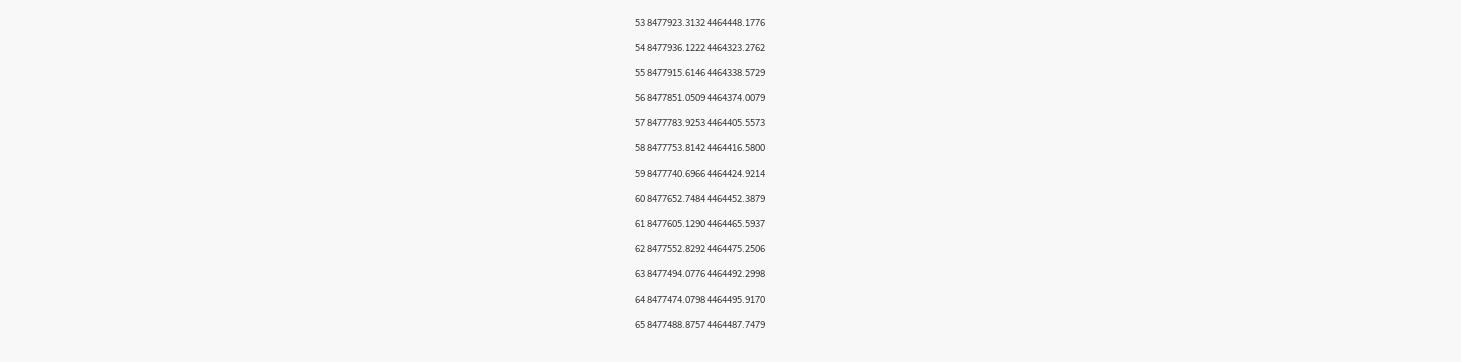53 8477923.3132 4464448.1776

54 8477936.1222 4464323.2762

55 8477915.6146 4464338.5729

56 8477851.0509 4464374.0079

57 8477783.9253 4464405.5573

58 8477753.8142 4464416.5800

59 8477740.6966 4464424.9214

60 8477652.7484 4464452.3879

61 8477605.1290 4464465.5937

62 8477552.8292 4464475.2506

63 8477494.0776 4464492.2998

64 8477474.0798 4464495.9170

65 8477488.8757 4464487.7479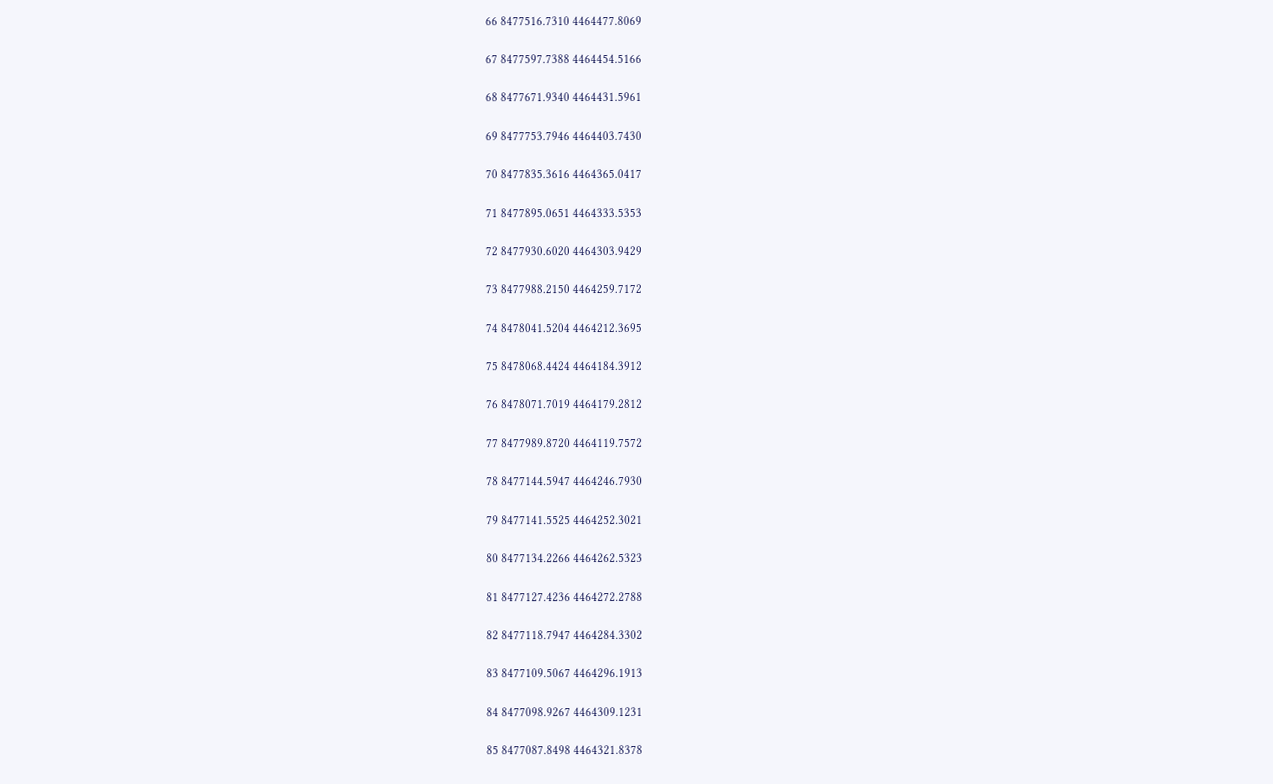66 8477516.7310 4464477.8069

67 8477597.7388 4464454.5166

68 8477671.9340 4464431.5961

69 8477753.7946 4464403.7430

70 8477835.3616 4464365.0417

71 8477895.0651 4464333.5353

72 8477930.6020 4464303.9429

73 8477988.2150 4464259.7172

74 8478041.5204 4464212.3695

75 8478068.4424 4464184.3912

76 8478071.7019 4464179.2812

77 8477989.8720 4464119.7572

78 8477144.5947 4464246.7930

79 8477141.5525 4464252.3021

80 8477134.2266 4464262.5323

81 8477127.4236 4464272.2788

82 8477118.7947 4464284.3302

83 8477109.5067 4464296.1913

84 8477098.9267 4464309.1231

85 8477087.8498 4464321.8378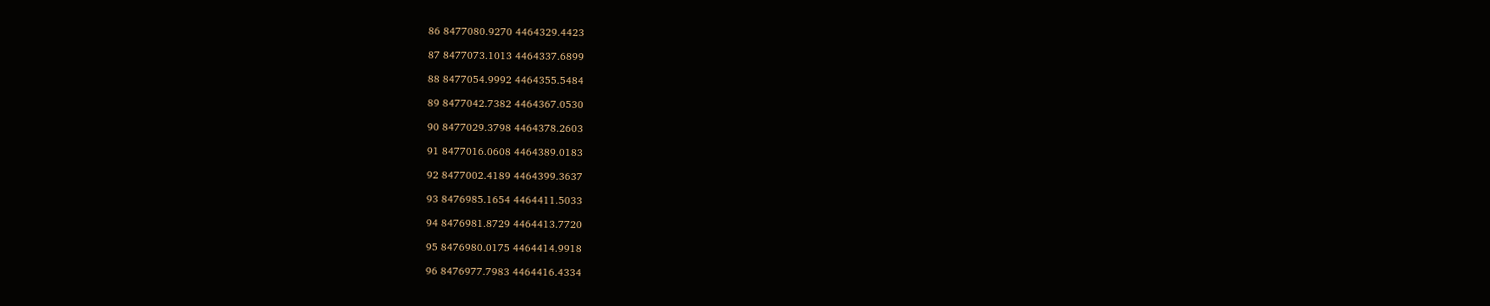86 8477080.9270 4464329.4423

87 8477073.1013 4464337.6899

88 8477054.9992 4464355.5484

89 8477042.7382 4464367.0530

90 8477029.3798 4464378.2603

91 8477016.0608 4464389.0183

92 8477002.4189 4464399.3637

93 8476985.1654 4464411.5033

94 8476981.8729 4464413.7720

95 8476980.0175 4464414.9918

96 8476977.7983 4464416.4334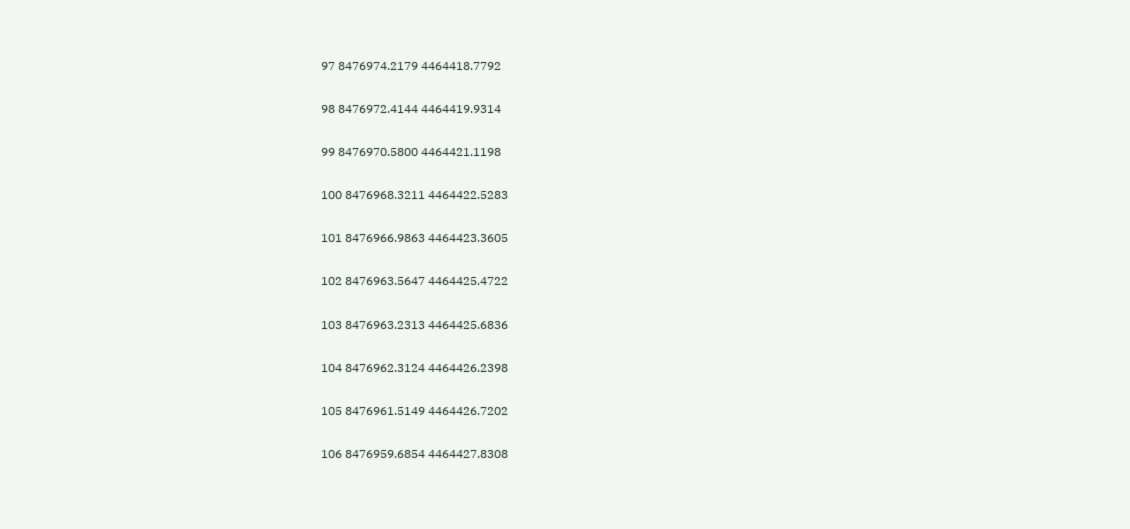97 8476974.2179 4464418.7792

98 8476972.4144 4464419.9314

99 8476970.5800 4464421.1198

100 8476968.3211 4464422.5283

101 8476966.9863 4464423.3605

102 8476963.5647 4464425.4722

103 8476963.2313 4464425.6836

104 8476962.3124 4464426.2398

105 8476961.5149 4464426.7202

106 8476959.6854 4464427.8308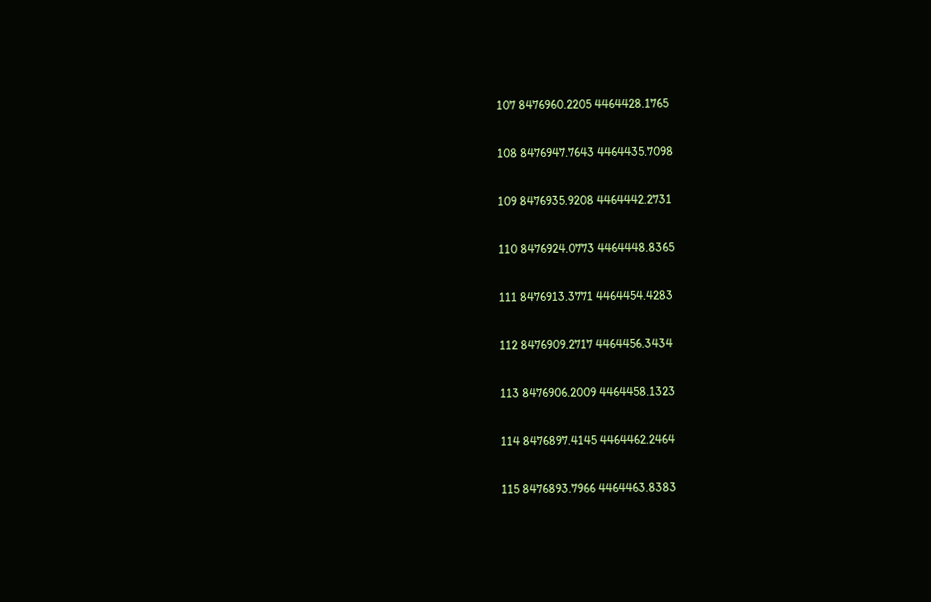107 8476960.2205 4464428.1765

108 8476947.7643 4464435.7098

109 8476935.9208 4464442.2731

110 8476924.0773 4464448.8365

111 8476913.3771 4464454.4283

112 8476909.2717 4464456.3434

113 8476906.2009 4464458.1323

114 8476897.4145 4464462.2464

115 8476893.7966 4464463.8383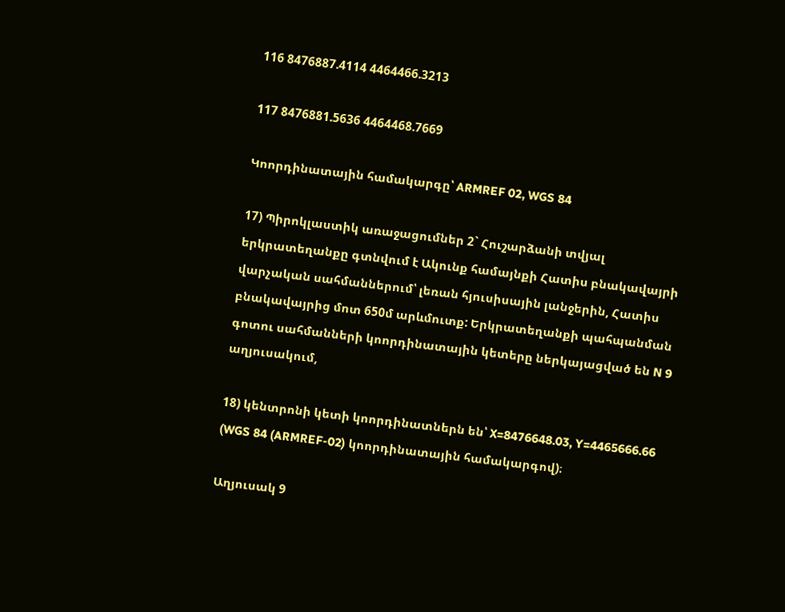116 8476887.4114 4464466.3213

117 8476881.5636 4464468.7669

Կոորդինատային համակարգը՝ ARMREF 02, WGS 84

17) Պիրոկլաստիկ առաջացումներ 2` Հուշարձանի տվյալ երկրատեղանքը գտնվում է Ակունք համայնքի Հատիս բնակավայրի վարչական սահմաններում՝ լեռան հյուսիսային լանջերին, Հատիս բնակավայրից մոտ 650մ արևմուտք: Երկրատեղանքի պահպանման գոտու սահմանների կոորդինատային կետերը ներկայացված են N 9 աղյուսակում,

18) կենտրոնի կետի կոորդինատներն են՝ X=8476648.03, Y=4465666.66 (WGS 84 (ARMREF-02) կոորդինատային համակարգով)։

Աղյուսակ 9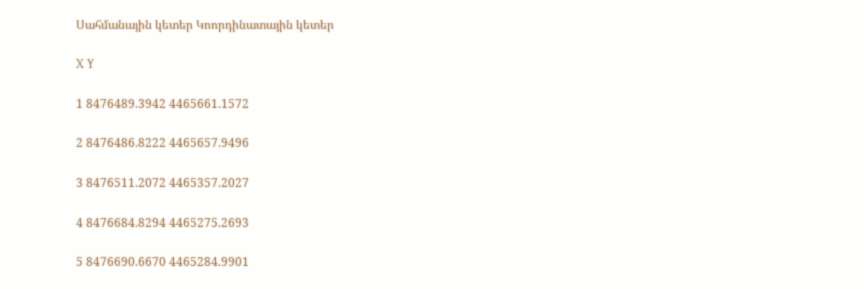Սահմանային կետեր Կոորդինատային կետեր

X Y

1 8476489.3942 4465661.1572

2 8476486.8222 4465657.9496

3 8476511.2072 4465357.2027

4 8476684.8294 4465275.2693

5 8476690.6670 4465284.9901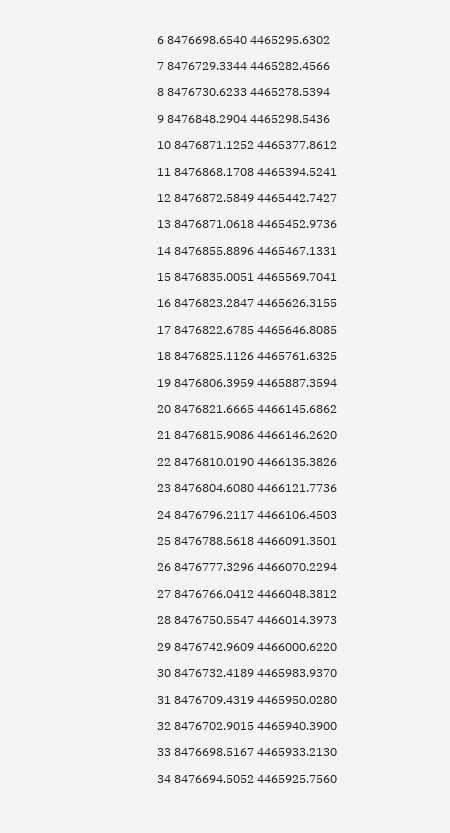6 8476698.6540 4465295.6302

7 8476729.3344 4465282.4566

8 8476730.6233 4465278.5394

9 8476848.2904 4465298.5436

10 8476871.1252 4465377.8612

11 8476868.1708 4465394.5241

12 8476872.5849 4465442.7427

13 8476871.0618 4465452.9736

14 8476855.8896 4465467.1331

15 8476835.0051 4465569.7041

16 8476823.2847 4465626.3155

17 8476822.6785 4465646.8085

18 8476825.1126 4465761.6325

19 8476806.3959 4465887.3594

20 8476821.6665 4466145.6862

21 8476815.9086 4466146.2620

22 8476810.0190 4466135.3826

23 8476804.6080 4466121.7736

24 8476796.2117 4466106.4503

25 8476788.5618 4466091.3501

26 8476777.3296 4466070.2294

27 8476766.0412 4466048.3812

28 8476750.5547 4466014.3973

29 8476742.9609 4466000.6220

30 8476732.4189 4465983.9370

31 8476709.4319 4465950.0280

32 8476702.9015 4465940.3900

33 8476698.5167 4465933.2130

34 8476694.5052 4465925.7560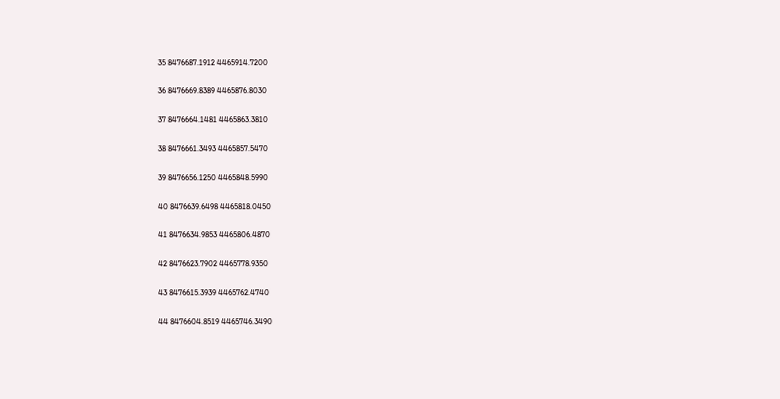35 8476687.1912 4465914.7200

36 8476669.8389 4465876.8030

37 8476664.1481 4465863.3810

38 8476661.3493 4465857.5470

39 8476656.1250 4465848.5990

40 8476639.6498 4465818.0450

41 8476634.9853 4465806.4870

42 8476623.7902 4465778.9350

43 8476615.3939 4465762.4740

44 8476604.8519 4465746.3490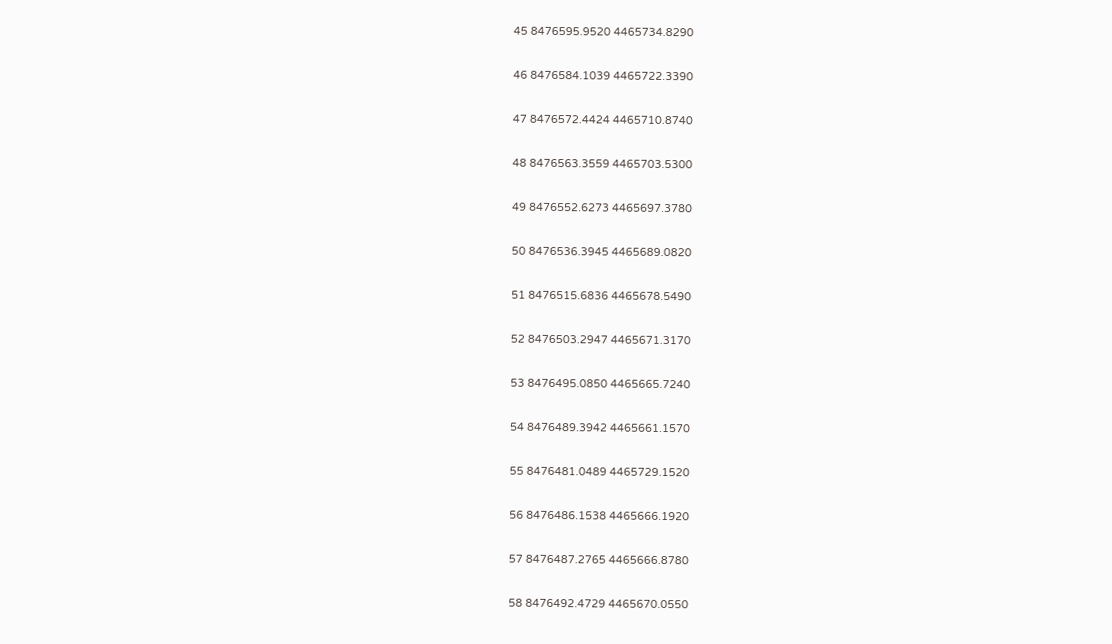45 8476595.9520 4465734.8290

46 8476584.1039 4465722.3390

47 8476572.4424 4465710.8740

48 8476563.3559 4465703.5300

49 8476552.6273 4465697.3780

50 8476536.3945 4465689.0820

51 8476515.6836 4465678.5490

52 8476503.2947 4465671.3170

53 8476495.0850 4465665.7240

54 8476489.3942 4465661.1570

55 8476481.0489 4465729.1520

56 8476486.1538 4465666.1920

57 8476487.2765 4465666.8780

58 8476492.4729 4465670.0550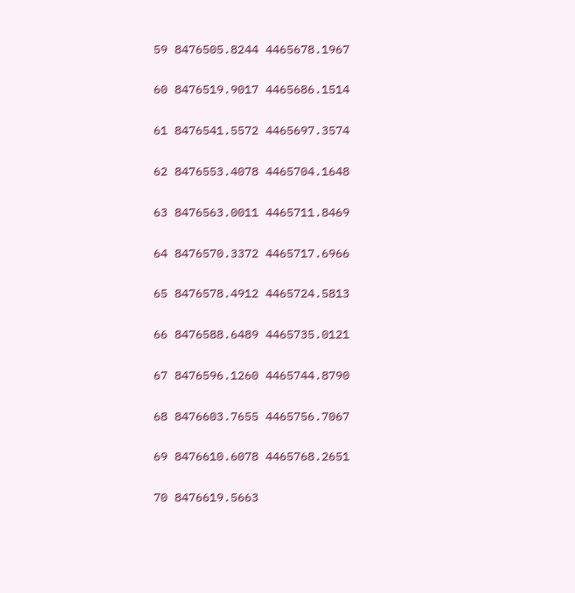59 8476505.8244 4465678.1967

60 8476519.9017 4465686.1514

61 8476541.5572 4465697.3574

62 8476553.4078 4465704.1648

63 8476563.0011 4465711.8469

64 8476570.3372 4465717.6966

65 8476578.4912 4465724.5813

66 8476588.6489 4465735.0121

67 8476596.1260 4465744.8790

68 8476603.7655 4465756.7067

69 8476610.6078 4465768.2651

70 8476619.5663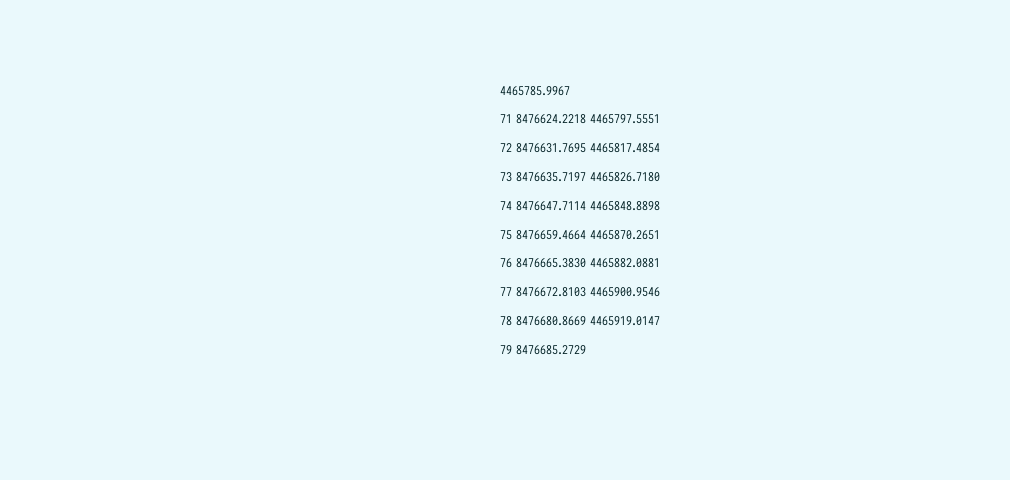4465785.9967

71 8476624.2218 4465797.5551

72 8476631.7695 4465817.4854

73 8476635.7197 4465826.7180

74 8476647.7114 4465848.8898

75 8476659.4664 4465870.2651

76 8476665.3830 4465882.0881

77 8476672.8103 4465900.9546

78 8476680.8669 4465919.0147

79 8476685.2729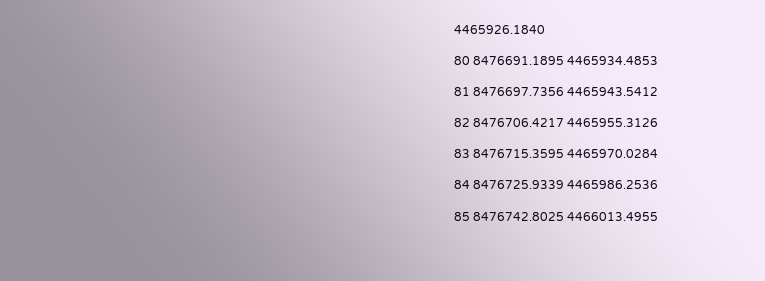4465926.1840

80 8476691.1895 4465934.4853

81 8476697.7356 4465943.5412

82 8476706.4217 4465955.3126

83 8476715.3595 4465970.0284

84 8476725.9339 4465986.2536

85 8476742.8025 4466013.4955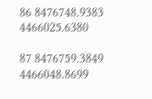86 8476748.9383 4466025.6380

87 8476759.3849 4466048.8699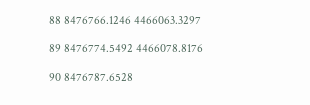88 8476766.1246 4466063.3297

89 8476774.5492 4466078.8176

90 8476787.6528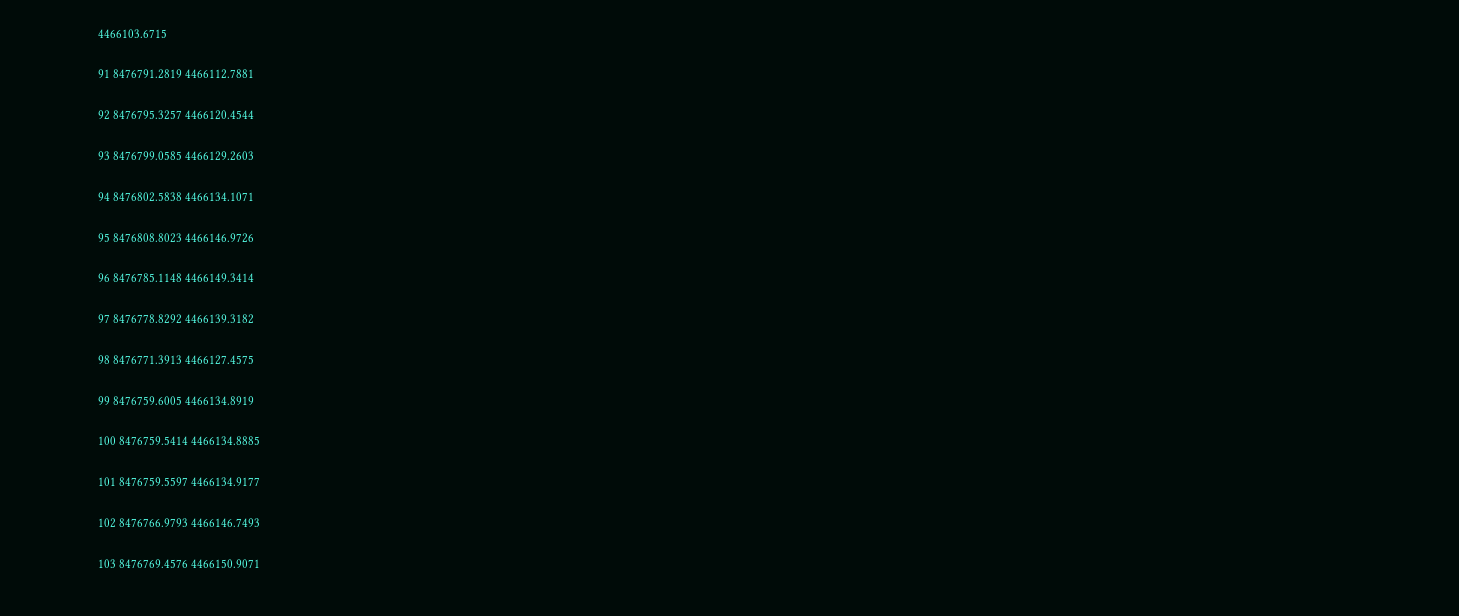4466103.6715

91 8476791.2819 4466112.7881

92 8476795.3257 4466120.4544

93 8476799.0585 4466129.2603

94 8476802.5838 4466134.1071

95 8476808.8023 4466146.9726

96 8476785.1148 4466149.3414

97 8476778.8292 4466139.3182

98 8476771.3913 4466127.4575

99 8476759.6005 4466134.8919

100 8476759.5414 4466134.8885

101 8476759.5597 4466134.9177

102 8476766.9793 4466146.7493

103 8476769.4576 4466150.9071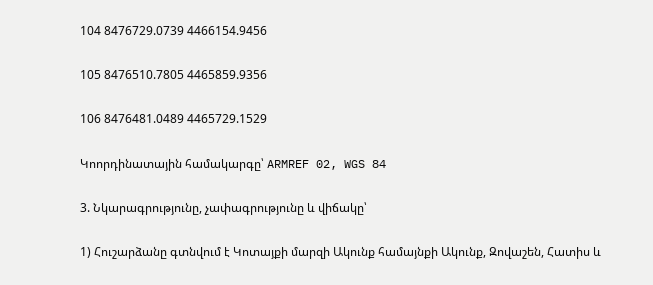104 8476729.0739 4466154.9456

105 8476510.7805 4465859.9356

106 8476481.0489 4465729.1529

Կոորդինատային համակարգը՝ ARMREF 02, WGS 84

3. Նկարագրությունը, չափագրությունը և վիճակը՝

1) Հուշարձանը գտնվում է Կոտայքի մարզի Ակունք համայնքի Ակունք, Զովաշեն, Հատիս և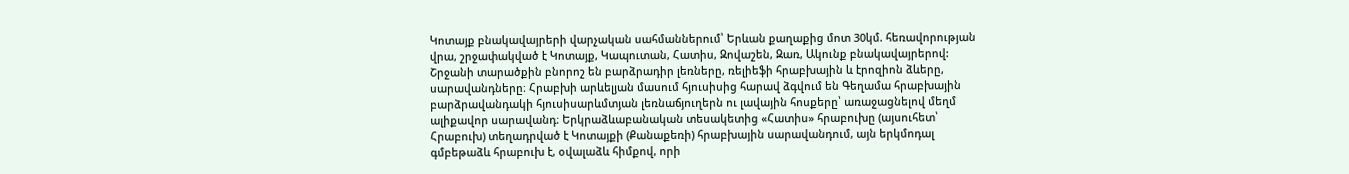Կոտայք բնակավայրերի վարչական սահմաններում՝ Երևան քաղաքից մոտ 30կմ. հեռավորության վրա, շրջափակված է Կոտայք, Կապուտան, Հատիս, Զովաշեն, Զառ, Ակունք բնակավայրերով: Շրջանի տարածքին բնորոշ են բարձրադիր լեռները, ռելիեֆի հրաբխային և էրոզիոն ձևերը, սարավանդները։ Հրաբխի արևելյան մասում հյուսիսից հարավ ձգվում են Գեղամա հրաբխային բարձրավանդակի հյուսիսարևմտյան լեռնաճյուղերն ու լավային հոսքերը՝ առաջացնելով մեղմ ալիքավոր սարավանդ։ Երկրաձևաբանական տեսակետից «Հատիս» հրաբուխը (այսուհետ՝ Հրաբուխ) տեղադրված է Կոտայքի (Քանաքեռի) հրաբխային սարավանդում, այն երկմոդալ գմբեթաձև հրաբուխ է, օվալաձև հիմքով, որի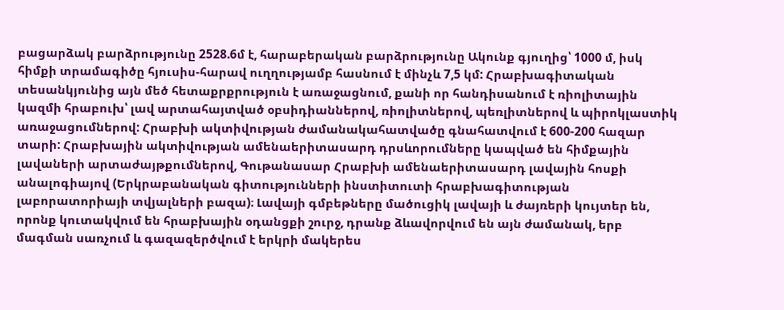բացարձակ բարձրությունը 2528.6մ է, հարաբերական բարձրությունը Ակունք գյուղից՝ 1000 մ, իսկ հիմքի տրամագիծը հյուսիս-հարավ ուղղությամբ հասնում է մինչև 7,5 կմ: Հրաբխագիտական տեսանկյունից այն մեծ հետաքրքրություն է առաջացնում, քանի որ հանդիսանում է ռիոլիտային կազմի հրաբուխ՝ լավ արտահայտված օբսիդիաններով, ռիոլիտներով, պեռլիտներով և պիրոկլաստիկ առաջացումներով: Հրաբխի ակտիվության ժամանակահատվածը գնահատվում է 600-200 հազար տարի: Հրաբխային ակտիվության ամենաերիտասարդ դրսևորումները կապված են հիմքային լավաների արտաժայթքումներով, Գութանասար Հրաբխի ամենաերիտասարդ լավային հոսքի անալոգիայով (Երկրաբանական գիտությունների ինստիտուտի հրաբխագիտության լաբորատորիայի տվյալների բազա)։ Լավայի գմբեթները մածուցիկ լավայի և ժայռերի կույտեր են, որոնք կուտակվում են հրաբխային օդանցքի շուրջ, դրանք ձևավորվում են այն ժամանակ, երբ մագման սառչում և գազազերծվում է երկրի մակերես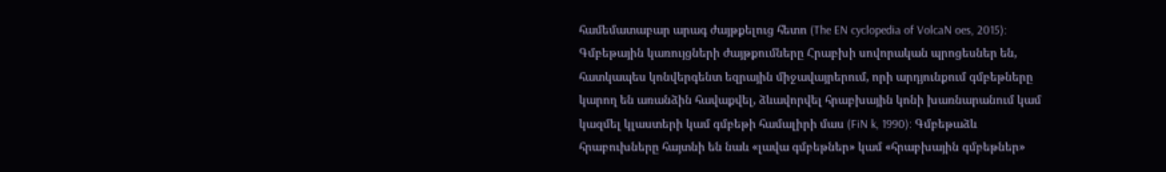համեմատաբար արագ ժայթքելուց հետո (The EN cyclopedia of VolcaN oes, 2015): Գմբեթային կառույցների ժայթքումները Հրաբխի սովորական պրոցեսներ են, հատկապես կոնվերգենտ եզրային միջավայրերում, որի արդյունքում գմբեթները կարող են առանձին հավաքվել, ձևավորվել հրաբխային կոնի խառնարանում կամ կազմել կլաստերի կամ գմբեթի համալիրի մաս (FiN k, 1990): Գմբեթաձև հրաբուխները հայտնի են նաև «լավա գմբեթներ» կամ «հրաբխային գմբեթներ»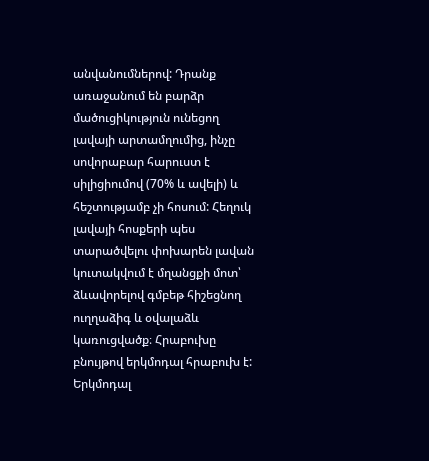անվանումներով: Դրանք առաջանում են բարձր մածուցիկություն ունեցող լավայի արտամղումից, ինչը սովորաբար հարուստ է սիլիցիումով (70% և ավելի) և հեշտությամբ չի հոսում: Հեղուկ լավայի հոսքերի պես տարածվելու փոխարեն լավան կուտակվում է մղանցքի մոտ՝ ձևավորելով գմբեթ հիշեցնող ուղղաձիգ և օվալաձև կառուցվածք։ Հրաբուխը բնույթով երկմոդալ հրաբուխ է: Երկմոդալ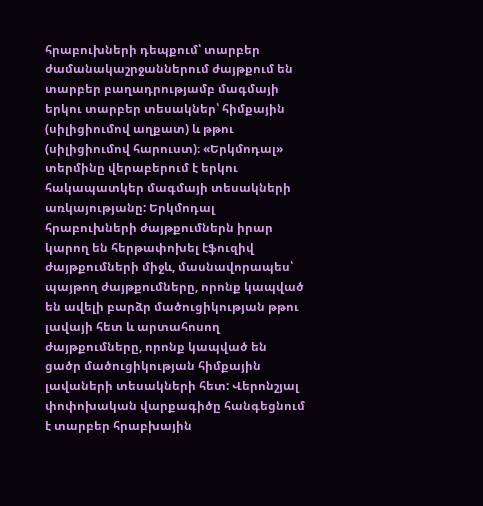հրաբուխների դեպքում՝ տարբեր ժամանակաշրջաններում ժայթքում են տարբեր բաղադրությամբ մագմայի երկու տարբեր տեսակներ՝ հիմքային (սիլիցիումով աղքատ) և թթու (սիլիցիումով հարուստ)։ «Երկմոդալ» տերմինը վերաբերում է երկու հակապատկեր մագմայի տեսակների առկայությանը: Երկմոդալ հրաբուխների ժայթքումներն իրար կարող են հերթափոխել էֆուզիվ ժայթքումների միջև, մասնավորապես՝ պայթող ժայթքումները, որոնք կապված են ավելի բարձր մածուցիկության թթու լավայի հետ և արտահոսող ժայթքումները, որոնք կապված են ցածր մածուցիկության հիմքային լավաների տեսակների հետ: Վերոնշյալ փոփոխական վարքագիծը հանգեցնում է տարբեր հրաբխային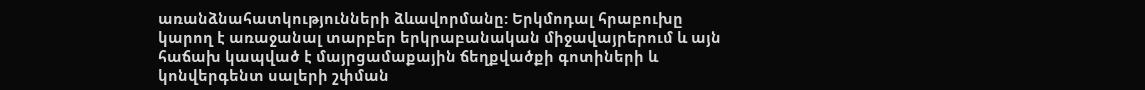առանձնահատկությունների ձևավորմանը: Երկմոդալ հրաբուխը կարող է առաջանալ տարբեր երկրաբանական միջավայրերում և այն հաճախ կապված է մայրցամաքային ճեղքվածքի գոտիների և կոնվերգենտ սալերի շփման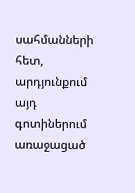սահմանների հետ, արդյունքում այդ գոտիներում առաջացած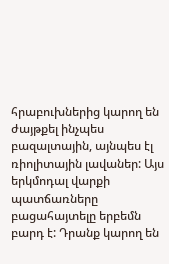հրաբուխներից կարող են ժայթքել ինչպես բազալտային, այնպես էլ ռիոլիտային լավաներ: Այս երկմոդալ վարքի պատճառները բացահայտելը երբեմն բարդ է: Դրանք կարող են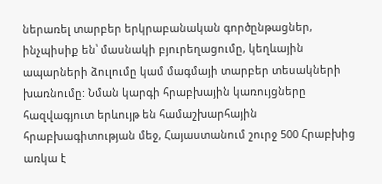ներառել տարբեր երկրաբանական գործընթացներ, ինչպիսիք են՝ մասնակի բյուրեղացումը, կեղևային ապարների ձուլումը կամ մագմայի տարբեր տեսակների խառնումը: Նման կարգի հրաբխային կառույցները հազվագյուտ երևույթ են համաշխարհային հրաբխագիտության մեջ, Հայաստանում շուրջ 500 Հրաբխից առկա է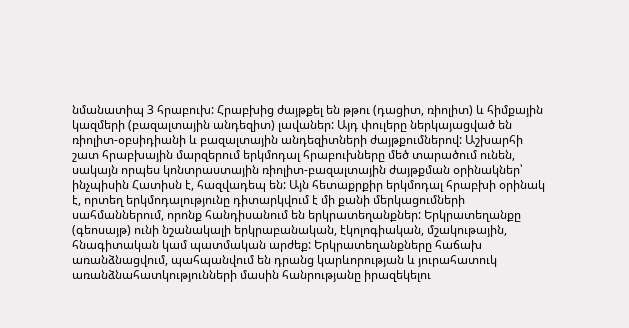նմանատիպ 3 հրաբուխ: Հրաբխից ժայթքել են թթու (դացիտ, ռիոլիտ) և հիմքային կազմերի (բազալտային անդեզիտ) լավաներ: Այդ փուլերը ներկայացված են ռիոլիտ-օբսիդիանի և բազալտային անդեզիտների ժայթքումներով: Աշխարհի շատ հրաբխային մարզերում երկմոդալ հրաբուխները մեծ տարածում ունեն, սակայն որպես կոնտրաստային ռիոլիտ-բազալտային ժայթքման օրինակներ՝ ինչպիսին Հատիսն է, հազվադեպ են: Այն հետաքրքիր երկմոդալ հրաբխի օրինակ է, որտեղ երկմոդալությունը դիտարկվում է մի քանի մերկացումների սահմաններում, որոնք հանդիսանում են երկրատեղանքներ: Երկրատեղանքը (գեոսայթ) ունի նշանակալի երկրաբանական, էկոլոգիական, մշակութային, հնագիտական կամ պատմական արժեք: Երկրատեղանքները հաճախ առանձնացվում, պահպանվում են դրանց կարևորության և յուրահատուկ առանձնահատկությունների մասին հանրությանը իրազեկելու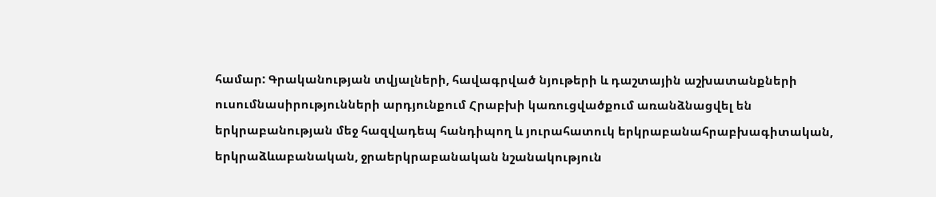համար: Գրականության տվյալների, հավագրված նյութերի և դաշտային աշխատանքների ուսումնասիրությունների արդյունքում Հրաբխի կառուցվածքում առանձնացվել են երկրաբանության մեջ հազվադեպ հանդիպող և յուրահատուկ երկրաբանահրաբխագիտական, երկրաձևաբանական, ջրաերկրաբանական նշանակություն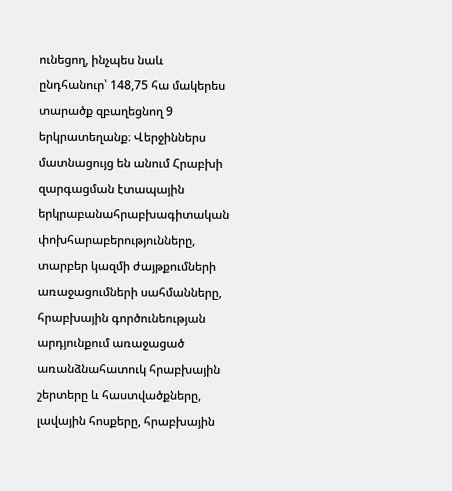ունեցող, ինչպես նաև ընդհանուր՝ 148,75 հա մակերես տարածք զբաղեցնող 9 երկրատեղանք։ Վերջիններս մատնացույց են անում Հրաբխի զարգացման էտապային երկրաբանահրաբխագիտական փոխհարաբերությունները, տարբեր կազմի ժայթքումների առաջացումների սահմանները, հրաբխային գործունեության արդյունքում առաջացած առանձնահատուկ հրաբխային շերտերը և հաստվածքները, լավային հոսքերը, հրաբխային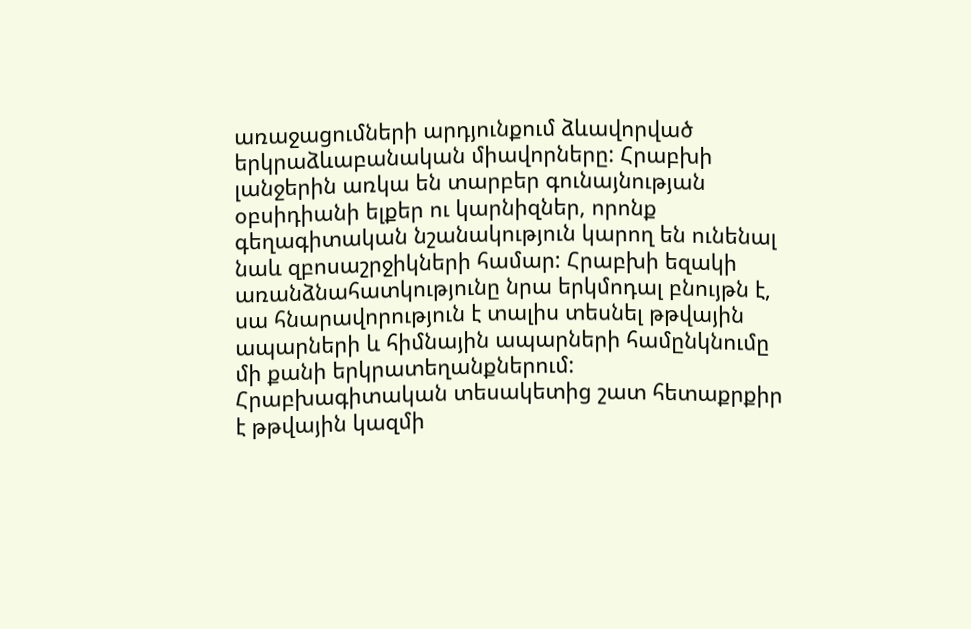առաջացումների արդյունքում ձևավորված երկրաձևաբանական միավորները: Հրաբխի լանջերին առկա են տարբեր գունայնության օբսիդիանի ելքեր ու կարնիզներ, որոնք գեղագիտական նշանակություն կարող են ունենալ նաև զբոսաշրջիկների համար: Հրաբխի եզակի առանձնահատկությունը նրա երկմոդալ բնույթն է, սա հնարավորություն է տալիս տեսնել թթվային ապարների և հիմնային ապարների համընկնումը մի քանի երկրատեղանքներում: Հրաբխագիտական տեսակետից շատ հետաքրքիր է թթվային կազմի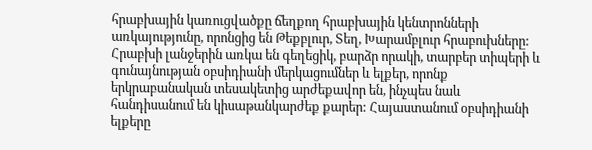հրաբխային կառուցվածքը ճեղքող հրաբխային կենտրոնների առկայությունը, որոնցից են Թեքբլուր, Տեղ, Խարամբլուր հրաբուխները: Հրաբխի լանջերին առկա են գեղեցիկ, բարձր որակի, տարբեր տիպերի և գունայնության օբսիդիանի մերկացումներ և ելքեր, որոնք երկրաբանական տեսակետից արժեքավոր են, ինչպես նաև հանդիսանում են կիսաթանկարժեք քարեր: Հայաստանում օբսիդիանի ելքերը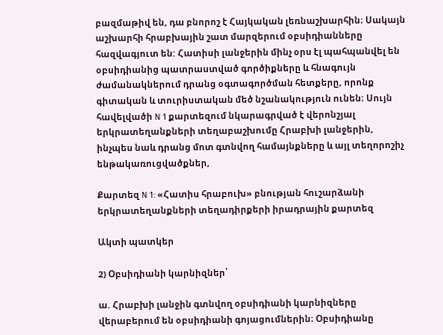բազմաթիվ են, դա բնորոշ է Հայկական լեռնաշխարհին։ Սակայն աշխարհի հրաբխային շատ մարզերում օբսիդիանները հազվագյուտ են: Հատիսի լանջերին մինչ օրս էլ պահպանվել են օբսիդիանից պատրաստված գործիքները և հնագույն ժամանակներում դրանց օգտագործման հետքերը, որոնք գիտական և տուրիստական մեծ նշանակություն ունեն։ Սույն հավելվածի N 1 քարտեզում նկարագրված է վերոնշյալ երկրատեղանքների տեղաբաշխումը Հրաբխի լանջերին, ինչպես նաև դրանց մոտ գտնվող համայնքները և այլ տեղորոշիչ ենթակառուցվածքներ,

Քարտեզ N 1: «Հատիս հրաբուխ» բնության հուշարձանի երկրատեղանքների տեղադիրքերի իրադրային քարտեզ

Ակտի պատկեր

2) Օբսիդիանի կարնիզներ՝

ա. Հրաբխի լանջին գտնվող օբսիդիանի կարնիզները վերաբերում են օբսիդիանի գոյացումներին։ Օբսիդիանը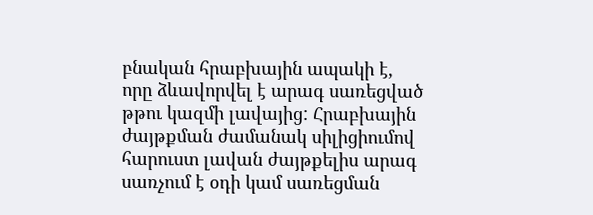բնական հրաբխային ապակի է, որը ձևավորվել է արագ սառեցված թթու կազմի լավայից: Հրաբխային ժայթքման ժամանակ սիլիցիումով հարուստ լավան ժայթքելիս արագ սառչում է օդի կամ սառեցման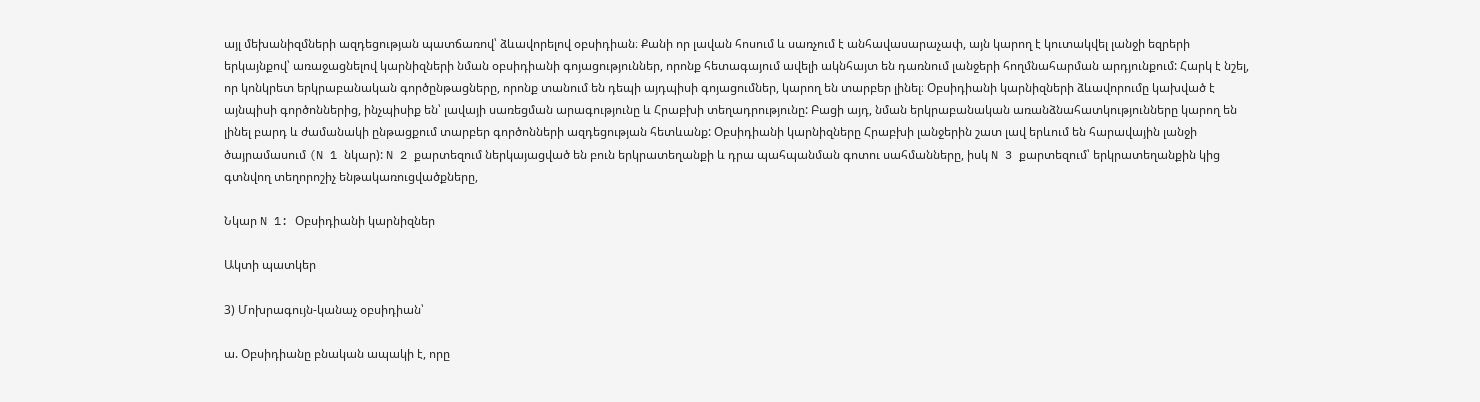այլ մեխանիզմների ազդեցության պատճառով՝ ձևավորելով օբսիդիան։ Քանի որ լավան հոսում և սառչում է անհավասարաչափ, այն կարող է կուտակվել լանջի եզրերի երկայնքով՝ առաջացնելով կարնիզների նման օբսիդիանի գոյացություններ, որոնք հետագայում ավելի ակնհայտ են դառնում լանջերի հողմնահարման արդյունքում: Հարկ է նշել, որ կոնկրետ երկրաբանական գործընթացները, որոնք տանում են դեպի այդպիսի գոյացումներ, կարող են տարբեր լինել։ Օբսիդիանի կարնիզների ձևավորումը կախված է այնպիսի գործոններից, ինչպիսիք են՝ լավայի սառեցման արագությունը և Հրաբխի տեղադրությունը: Բացի այդ, նման երկրաբանական առանձնահատկությունները կարող են լինել բարդ և ժամանակի ընթացքում տարբեր գործոնների ազդեցության հետևանք: Օբսիդիանի կարնիզները Հրաբխի լանջերին շատ լավ երևում են հարավային լանջի ծայրամասում (N 1 նկար): N 2 քարտեզում ներկայացված են բուն երկրատեղանքի և դրա պահպանման գոտու սահմանները, իսկ N 3 քարտեզում՝ երկրատեղանքին կից գտնվող տեղորոշիչ ենթակառուցվածքները,

Նկար N 1: Օբսիդիանի կարնիզներ

Ակտի պատկեր

3) Մոխրագույն-կանաչ օբսիդիան՝

ա. Օբսիդիանը բնական ապակի է, որը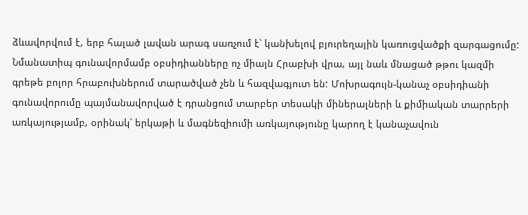ձևավորվում է, երբ հալած լավան արագ սառչում է՝ կանխելով բյուրեղային կառուցվածքի զարգացումը: Նմանատիպ գունավորմամբ օբսիդիանները ոչ միայն Հրաբխի վրա, այլ նաև մնացած թթու կազմի գրեթե բոլոր հրաբուխներում տարածված չեն և հազվագյուտ են: Մոխրագույն-կանաչ օբսիդիանի գունավորումը պայմանավորված է դրանցում տարբեր տեսակի միներալների և քիմիական տարրերի առկայությամբ, օրինակ՝ երկաթի և մագնեզիումի առկայությունը կարող է կանաչավուն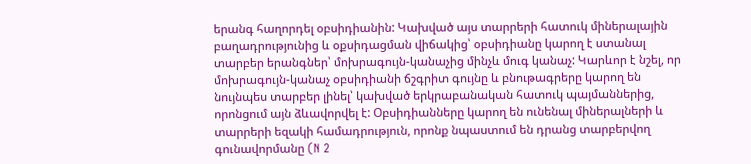երանգ հաղորդել օբսիդիանին: Կախված այս տարրերի հատուկ միներալային բաղադրությունից և օքսիդացման վիճակից՝ օբսիդիանը կարող է ստանալ տարբեր երանգներ՝ մոխրագույն-կանաչից մինչև մուգ կանաչ: Կարևոր է նշել, որ մոխրագույն-կանաչ օբսիդիանի ճշգրիտ գույնը և բնութագրերը կարող են նույնպես տարբեր լինել՝ կախված երկրաբանական հատուկ պայմաններից, որոնցում այն ձևավորվել է: Օբսիդիանները կարող են ունենալ միներալների և տարրերի եզակի համադրություն, որոնք նպաստում են դրանց տարբերվող գունավորմանը (N 2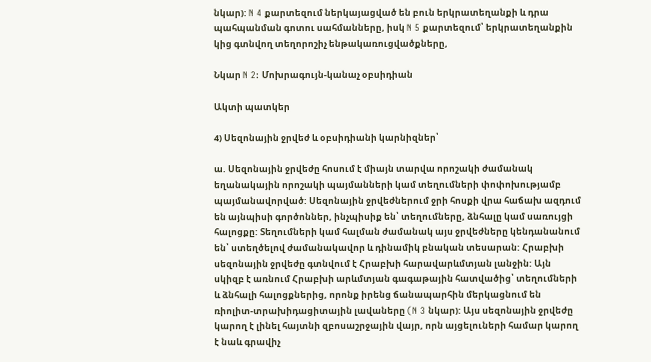նկար): N 4 քարտեզում ներկայացված են բուն երկրատեղանքի և դրա պահպանման գոտու սահմանները, իսկ N 5 քարտեզում՝ երկրատեղանքին կից գտնվող տեղորոշիչ ենթակառուցվածքները,

Նկար N 2: Մոխրագույն-կանաչ օբսիդիան

Ակտի պատկեր

4) Սեզոնային ջրվեժ և օբսիդիանի կարնիզներ՝

ա. Սեզոնային ջրվեժը հոսում է միայն տարվա որոշակի ժամանակ եղանակային որոշակի պայմանների կամ տեղումների փոփոխությամբ պայմանավորված: Սեզոնային ջրվեժներում ջրի հոսքի վրա հաճախ ազդում են այնպիսի գործոններ, ինչպիսիք են՝ տեղումները, ձնհալը կամ սառույցի հալոցքը: Տեղումների կամ հալման ժամանակ այս ջրվեժները կենդանանում են՝ ստեղծելով ժամանակավոր և դինամիկ բնական տեսարան: Հրաբխի սեզոնային ջրվեժը գտնվում է Հրաբխի հարավարևմտյան լանջին: Այն սկիզբ է առնում Հրաբխի արևմտյան գագաթային հատվածից՝ տեղումների և ձնհալի հալոցքներից, որոնք իրենց ճանապարհին մերկացնում են ռիոլիտ-տրախիդացիտային լավաները (N 3 նկար): Այս սեզոնային ջրվեժը կարող է լինել հայտնի զբոսաշրջային վայր, որն այցելուների համար կարող է նաև գրավիչ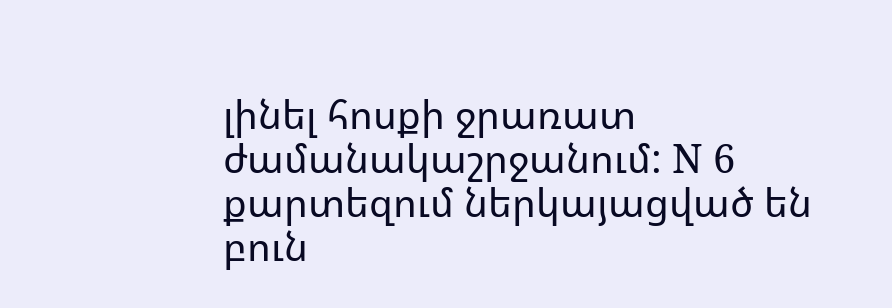լինել հոսքի ջրառատ ժամանակաշրջանում: N 6 քարտեզում ներկայացված են բուն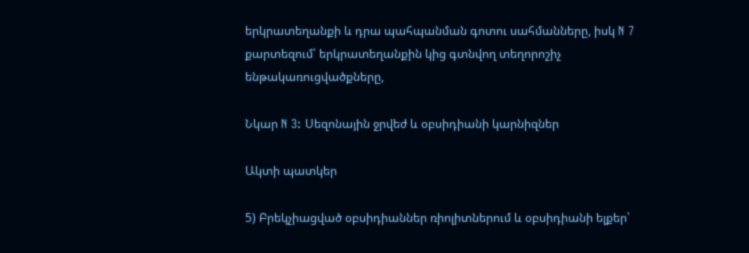երկրատեղանքի և դրա պահպանման գոտու սահմանները, իսկ N 7 քարտեզում՝ երկրատեղանքին կից գտնվող տեղորոշիչ ենթակառուցվածքները,

Նկար N 3: Սեզոնային ջրվեժ և օբսիդիանի կարնիզներ

Ակտի պատկեր

5) Բրեկչիացված օբսիդիաններ ռիոլիտներում և օբսիդիանի ելքեր՝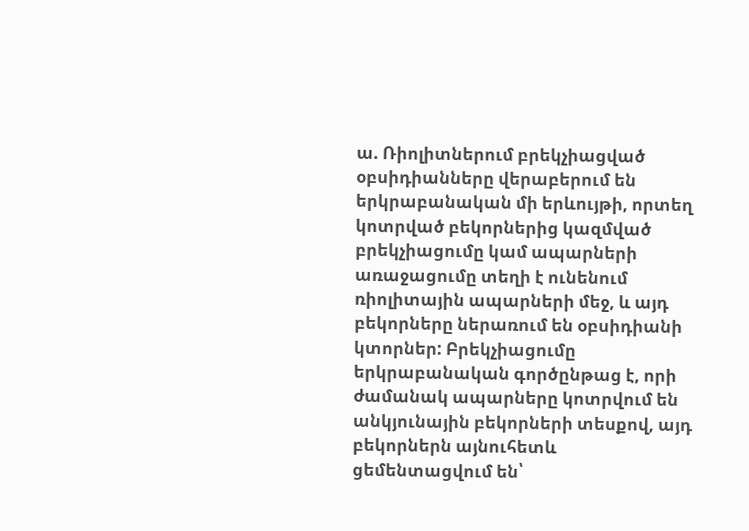ա. Ռիոլիտներում բրեկչիացված օբսիդիանները վերաբերում են երկրաբանական մի երևույթի, որտեղ կոտրված բեկորներից կազմված բրեկչիացումը կամ ապարների առաջացումը տեղի է ունենում ռիոլիտային ապարների մեջ, և այդ բեկորները ներառում են օբսիդիանի կտորներ: Բրեկչիացումը երկրաբանական գործընթաց է, որի ժամանակ ապարները կոտրվում են անկյունային բեկորների տեսքով, այդ բեկորներն այնուհետև ցեմենտացվում են՝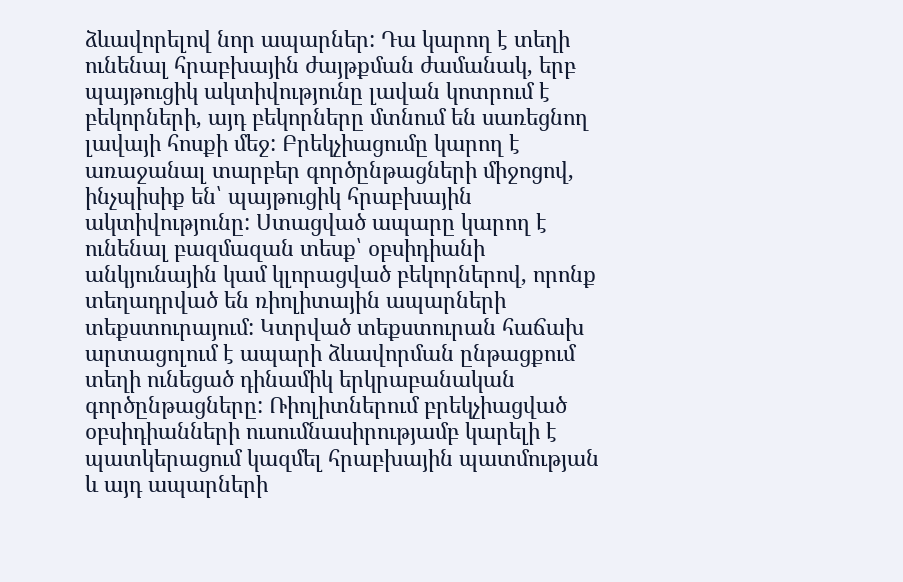ձևավորելով նոր ապարներ: Դա կարող է տեղի ունենալ հրաբխային ժայթքման ժամանակ, երբ պայթուցիկ ակտիվությունը լավան կոտրում է բեկորների, այդ բեկորները մտնում են սառեցնող լավայի հոսքի մեջ: Բրեկչիացումը կարող է առաջանալ տարբեր գործընթացների միջոցով, ինչպիսիք են՝ պայթուցիկ հրաբխային ակտիվությունը: Ստացված ապարը կարող է ունենալ բազմազան տեսք՝ օբսիդիանի անկյունային կամ կլորացված բեկորներով, որոնք տեղադրված են ռիոլիտային ապարների տեքստուրայում: Կտրված տեքստուրան հաճախ արտացոլում է ապարի ձևավորման ընթացքում տեղի ունեցած դինամիկ երկրաբանական գործընթացները: Ռիոլիտներում բրեկչիացված օբսիդիանների ուսումնասիրությամբ կարելի է պատկերացում կազմել հրաբխային պատմության և այդ ապարների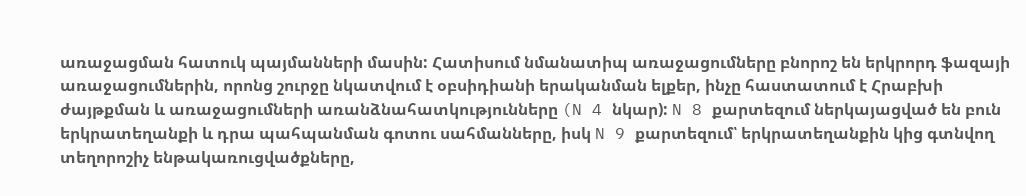առաջացման հատուկ պայմանների մասին: Հատիսում նմանատիպ առաջացումները բնորոշ են երկրորդ ֆազայի առաջացումներին, որոնց շուրջը նկատվում է օբսիդիանի երականման ելքեր, ինչը հաստատում է Հրաբխի ժայթքման և առաջացումների առանձնահատկությունները (N 4 նկար): N 8 քարտեզում ներկայացված են բուն երկրատեղանքի և դրա պահպանման գոտու սահմանները, իսկ N 9 քարտեզում՝ երկրատեղանքին կից գտնվող տեղորոշիչ ենթակառուցվածքները,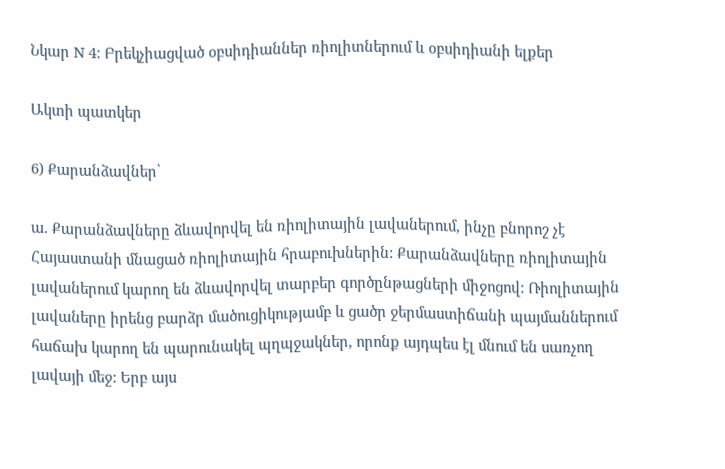Նկար N 4: Բրեկչիացված օբսիդիաններ ռիոլիտներում և օբսիդիանի ելքեր

Ակտի պատկեր

6) Քարանձավներ՝

ա. Քարանձավները ձևավորվել են ռիոլիտային լավաներում, ինչը բնորոշ չէ Հայաստանի մնացած ռիոլիտային հրաբուխներին: Քարանձավները ռիոլիտային լավաներում կարող են ձևավորվել տարբեր գործընթացների միջոցով: Ռիոլիտային լավաները իրենց բարձր մածուցիկությամբ և ցածր ջերմաստիճանի պայմաններում հաճախ կարող են պարունակել պղպջակներ, որոնք այդպես էլ մնում են սառչող լավայի մեջ: Երբ այս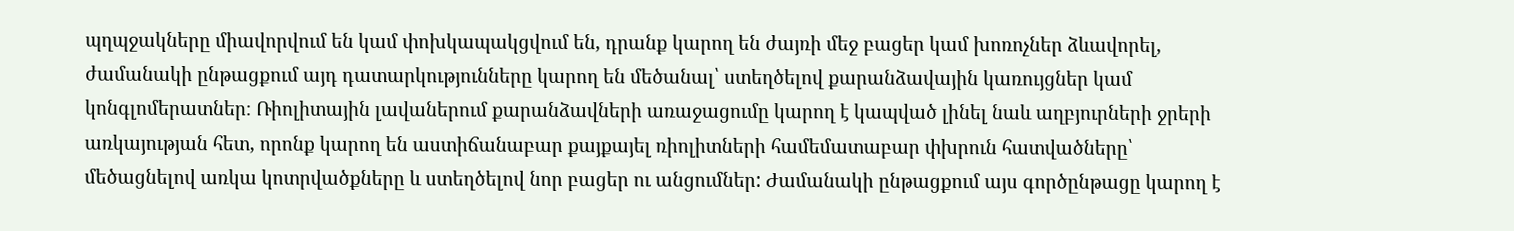պղպջակները միավորվում են կամ փոխկապակցվում են, դրանք կարող են ժայռի մեջ բացեր կամ խոռոչներ ձևավորել, ժամանակի ընթացքում այդ դատարկությունները կարող են մեծանալ՝ ստեղծելով քարանձավային կառույցներ կամ կոնգլոմերատներ։ Ռիոլիտային լավաներում քարանձավների առաջացումը կարող է կապված լինել նաև աղբյուրների ջրերի առկայության հետ, որոնք կարող են աստիճանաբար քայքայել ռիոլիտների համեմատաբար փխրուն հատվածները՝ մեծացնելով առկա կոտրվածքները և ստեղծելով նոր բացեր ու անցումներ: Ժամանակի ընթացքում այս գործընթացը կարող է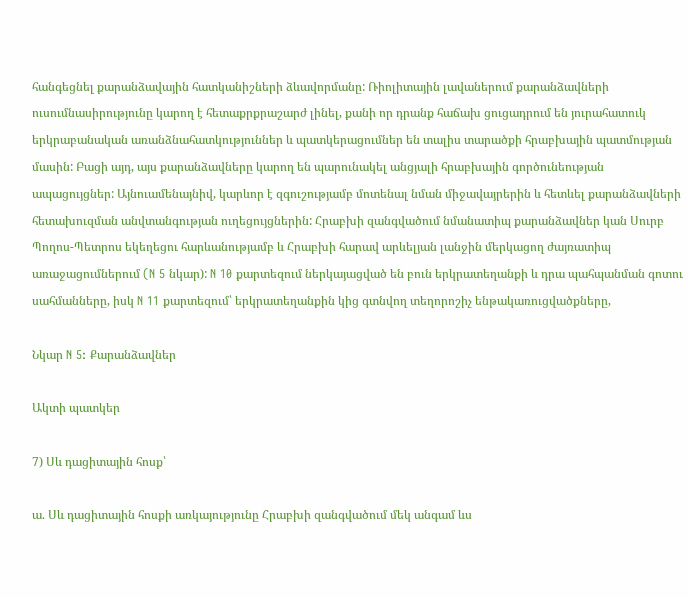հանգեցնել քարանձավային հատկանիշների ձևավորմանը: Ռիոլիտային լավաներում քարանձավների ուսումնասիրությունը կարող է հետաքրքրաշարժ լինել, քանի որ դրանք հաճախ ցուցադրում են յուրահատուկ երկրաբանական առանձնահատկություններ և պատկերացումներ են տալիս տարածքի հրաբխային պատմության մասին: Բացի այդ, այս քարանձավները կարող են պարունակել անցյալի հրաբխային գործունեության ապացույցներ: Այնուամենայնիվ, կարևոր է զգուշությամբ մոտենալ նման միջավայրերին և հետևել քարանձավների հետախուզման անվտանգության ուղեցույցներին: Հրաբխի զանգվածում նմանատիպ քարանձավներ կան Սուրբ Պողոս-Պետրոս եկեղեցու հարևանությամբ և Հրաբխի հարավ արևելյան լանջին մերկացող ժայռատիպ առաջացումներում (N 5 նկար): N 10 քարտեզում ներկայացված են բուն երկրատեղանքի և դրա պահպանման գոտու սահմանները, իսկ N 11 քարտեզում՝ երկրատեղանքին կից գտնվող տեղորոշիչ ենթակառուցվածքները,

Նկար N 5: Քարանձավներ

Ակտի պատկեր

7) Սև դացիտային հոսք՝

ա. Սև դացիտային հոսքի առկայությունը Հրաբխի զանգվածում մեկ անգամ ևս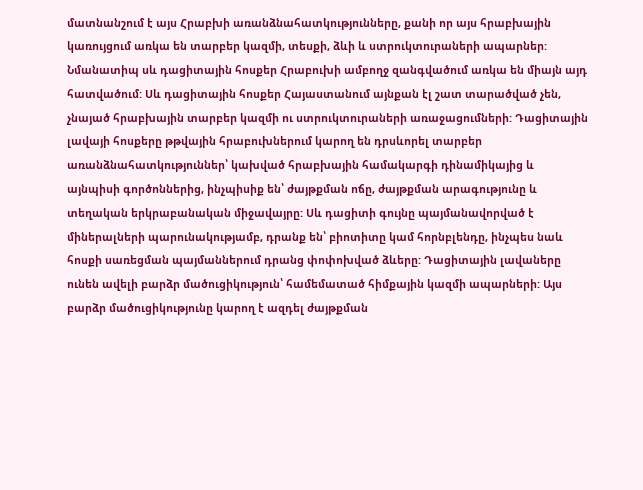մատնանշում է այս Հրաբխի առանձնահատկությունները, քանի որ այս հրաբխային կառույցում առկա են տարբեր կազմի, տեսքի, ձևի և ստրուկտուրաների ապարներ: Նմանատիպ սև դացիտային հոսքեր Հրաբուխի ամբողջ զանգվածում առկա են միայն այդ հատվածում: Սև դացիտային հոսքեր Հայաստանում այնքան էլ շատ տարածված չեն, չնայած հրաբխային տարբեր կազմի ու ստրուկտուրաների առաջացումների: Դացիտային լավայի հոսքերը թթվային հրաբուխներում կարող են դրսևորել տարբեր առանձնահատկություններ՝ կախված հրաբխային համակարգի դինամիկայից և այնպիսի գործոններից, ինչպիսիք են՝ ժայթքման ոճը, ժայթքման արագությունը և տեղական երկրաբանական միջավայրը: Սև դացիտի գույնը պայմանավորված է միներալների պարունակությամբ, դրանք են՝ բիոտիտը կամ հորնբլենդը, ինչպես նաև հոսքի սառեցման պայմաններում դրանց փոփոխված ձևերը: Դացիտային լավաները ունեն ավելի բարձր մածուցիկություն՝ համեմատած հիմքային կազմի ապարների: Այս բարձր մածուցիկությունը կարող է ազդել ժայթքման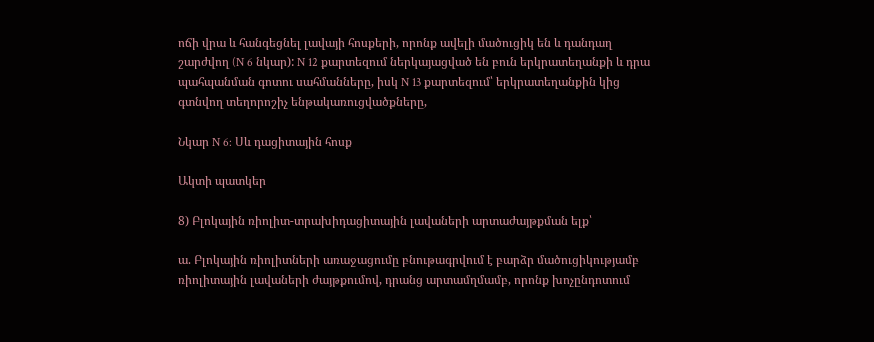ոճի վրա և հանգեցնել լավայի հոսքերի, որոնք ավելի մածուցիկ են և դանդաղ շարժվող (N 6 նկար): N 12 քարտեզում ներկայացված են բուն երկրատեղանքի և դրա պահպանման գոտու սահմանները, իսկ N 13 քարտեզում՝ երկրատեղանքին կից գտնվող տեղորոշիչ ենթակառուցվածքները,

Նկար N 6: Սև դացիտային հոսք

Ակտի պատկեր

8) Բլոկային ռիոլիտ-տրախիդացիտային լավաների արտաժայթքման ելք՝

ա. Բլոկային ռիոլիտների առաջացումը բնութագրվում է բարձր մածուցիկությամբ ռիոլիտային լավաների ժայթքումով, դրանց արտամղմամբ, որոնք խոչընդոտում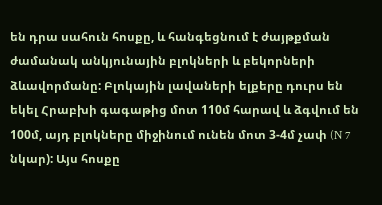են դրա սահուն հոսքը, և հանգեցնում է ժայթքման ժամանակ անկյունային բլոկների և բեկորների ձևավորմանը: Բլոկային լավաների ելքերը դուրս են եկել Հրաբխի գագաթից մոտ 110մ հարավ և ձգվում են 100մ, այդ բլոկները միջինում ունեն մոտ 3-4մ չափ (N 7 նկար): Այս հոսքը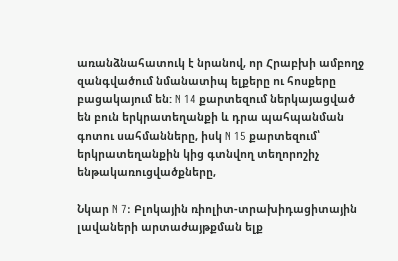առանձնահատուկ է նրանով, որ Հրաբխի ամբողջ զանգվածում նմանատիպ ելքերը ու հոսքերը բացակայում են: N 14 քարտեզում ներկայացված են բուն երկրատեղանքի և դրա պահպանման գոտու սահմանները, իսկ N 15 քարտեզում՝ երկրատեղանքին կից գտնվող տեղորոշիչ ենթակառուցվածքները,

Նկար N 7: Բլոկային ռիոլիտ-տրախիդացիտային լավաների արտաժայթքման ելք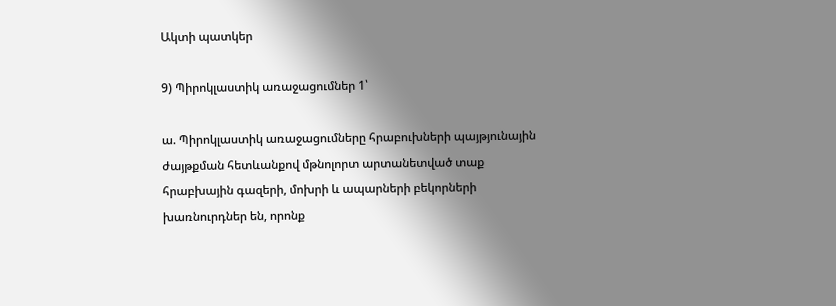Ակտի պատկեր

9) Պիրոկլաստիկ առաջացումներ 1՝

ա. Պիրոկլաստիկ առաջացումները հրաբուխների պայթյունային ժայթքման հետևանքով մթնոլորտ արտանետված տաք հրաբխային գազերի, մոխրի և ապարների բեկորների խառնուրդներ են, որոնք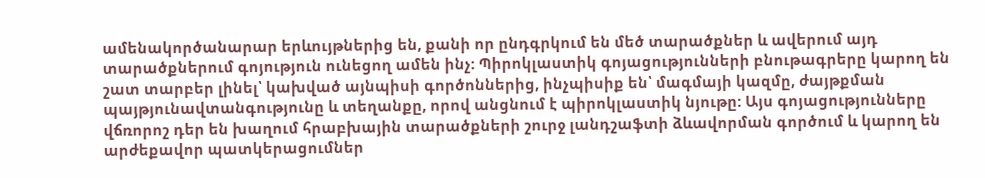ամենակործանարար երևույթներից են, քանի որ ընդգրկում են մեծ տարածքներ և ավերում այդ տարածքներում գոյություն ունեցող ամեն ինչ: Պիրոկլաստիկ գոյացությունների բնութագրերը կարող են շատ տարբեր լինել՝ կախված այնպիսի գործոններից, ինչպիսիք են՝ մագմայի կազմը, ժայթքման պայթյունավտանգությունը և տեղանքը, որով անցնում է պիրոկլաստիկ նյութը: Այս գոյացությունները վճռորոշ դեր են խաղում հրաբխային տարածքների շուրջ լանդշաֆտի ձևավորման գործում և կարող են արժեքավոր պատկերացումներ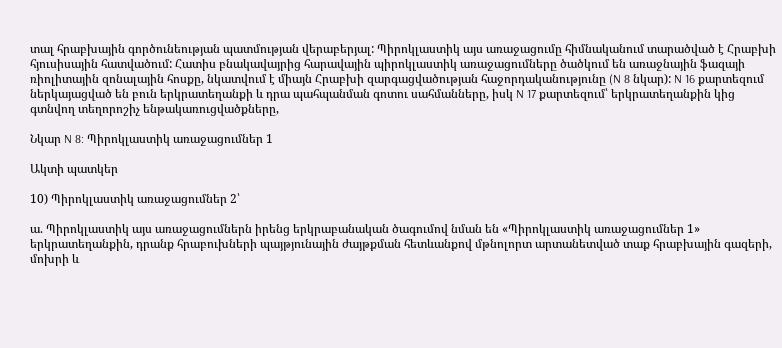տալ հրաբխային գործունեության պատմության վերաբերյալ: Պիրոկլաստիկ այս առաջացումը հիմնականում տարածված է Հրաբխի հյուսիսային հատվածում: Հատիս բնակավայրից հարավային պիրոկլաստիկ առաջացումները ծածկում են առաջնային ֆազայի ռիոլիտային զոնալային հոսքը, նկատվում է միայն Հրաբխի զարգացվածության հաջորդականությունը (N 8 նկար): N 16 քարտեզում ներկայացված են բուն երկրատեղանքի և դրա պահպանման գոտու սահմանները, իսկ N 17 քարտեզում՝ երկրատեղանքին կից գտնվող տեղորոշիչ ենթակառուցվածքները,

Նկար N 8: Պիրոկլաստիկ առաջացումներ 1

Ակտի պատկեր

10) Պիրոկլաստիկ առաջացումներ 2՝

ա. Պիրոկլաստիկ այս առաջացումներն իրենց երկրաբանական ծագումով նման են «Պիրոկլաստիկ առաջացումներ 1» երկրատեղանքին, դրանք հրաբուխների պայթյունային ժայթքման հետևանքով մթնոլորտ արտանետված տաք հրաբխային գազերի, մոխրի և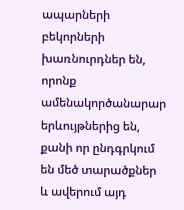ապարների բեկորների խառնուրդներ են, որոնք ամենակործանարար երևույթներից են, քանի որ ընդգրկում են մեծ տարածքներ և ավերում այդ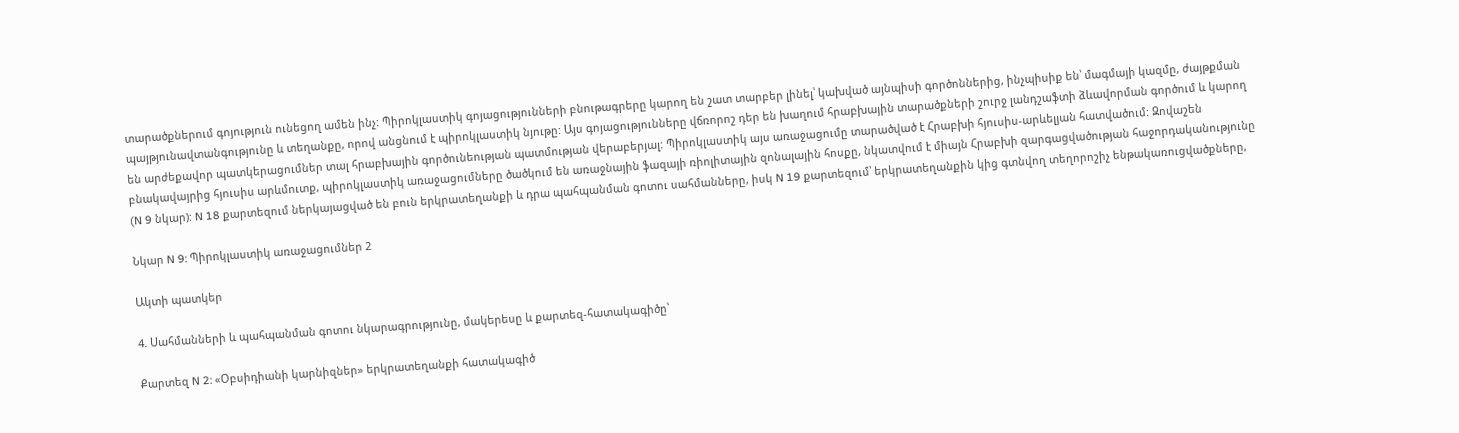տարածքներում գոյություն ունեցող ամեն ինչ: Պիրոկլաստիկ գոյացությունների բնութագրերը կարող են շատ տարբեր լինել՝ կախված այնպիսի գործոններից, ինչպիսիք են՝ մագմայի կազմը, ժայթքման պայթյունավտանգությունը և տեղանքը, որով անցնում է պիրոկլաստիկ նյութը: Այս գոյացությունները վճռորոշ դեր են խաղում հրաբխային տարածքների շուրջ լանդշաֆտի ձևավորման գործում և կարող են արժեքավոր պատկերացումներ տալ հրաբխային գործունեության պատմության վերաբերյալ: Պիրոկլաստիկ այս առաջացումը տարածված է Հրաբխի հյուսիս-արևելյան հատվածում: Զովաշեն բնակավայրից հյուսիս արևմուտք, պիրոկլաստիկ առաջացումները ծածկում են առաջնային ֆազայի ռիոլիտային զոնալային հոսքը, նկատվում է միայն Հրաբխի զարգացվածության հաջորդականությունը (N 9 նկար): N 18 քարտեզում ներկայացված են բուն երկրատեղանքի և դրա պահպանման գոտու սահմանները, իսկ N 19 քարտեզում՝ երկրատեղանքին կից գտնվող տեղորոշիչ ենթակառուցվածքները,

Նկար N 9: Պիրոկլաստիկ առաջացումներ 2

Ակտի պատկեր

4. Սահմանների և պահպանման գոտու նկարագրությունը, մակերեսը և քարտեզ-հատակագիծը՝

Քարտեզ N 2: «Օբսիդիանի կարնիզներ» երկրատեղանքի հատակագիծ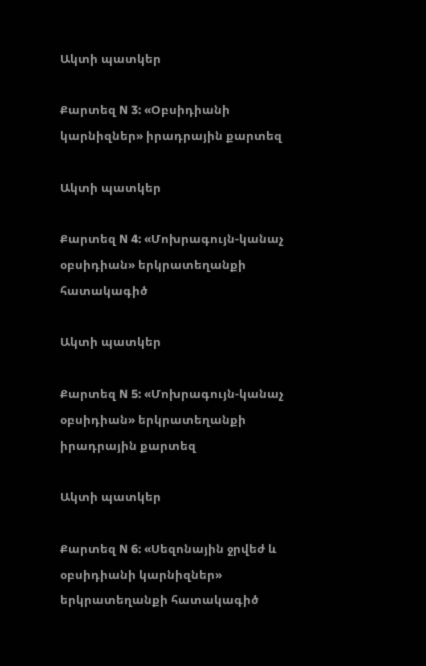Ակտի պատկեր

Քարտեզ N 3: «Օբսիդիանի կարնիզներ» իրադրային քարտեզ

Ակտի պատկեր

Քարտեզ N 4: «Մոխրագույն-կանաչ օբսիդիան» երկրատեղանքի հատակագիծ

Ակտի պատկեր

Քարտեզ N 5: «Մոխրագույն-կանաչ օբսիդիան» երկրատեղանքի իրադրային քարտեզ

Ակտի պատկեր

Քարտեզ N 6: «Սեզոնային ջրվեժ և օբսիդիանի կարնիզներ» երկրատեղանքի հատակագիծ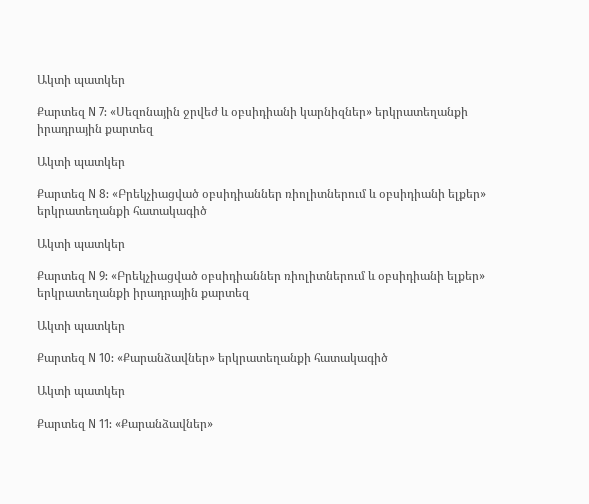Ակտի պատկեր

Քարտեզ N 7: «Սեզոնային ջրվեժ և օբսիդիանի կարնիզներ» երկրատեղանքի իրադրային քարտեզ

Ակտի պատկեր

Քարտեզ N 8: «Բրեկչիացված օբսիդիաններ ռիոլիտներում և օբսիդիանի ելքեր» երկրատեղանքի հատակագիծ

Ակտի պատկեր

Քարտեզ N 9: «Բրեկչիացված օբսիդիաններ ռիոլիտներում և օբսիդիանի ելքեր» երկրատեղանքի իրադրային քարտեզ

Ակտի պատկեր

Քարտեզ N 10: «Քարանձավներ» երկրատեղանքի հատակագիծ

Ակտի պատկեր

Քարտեզ N 11: «Քարանձավներ»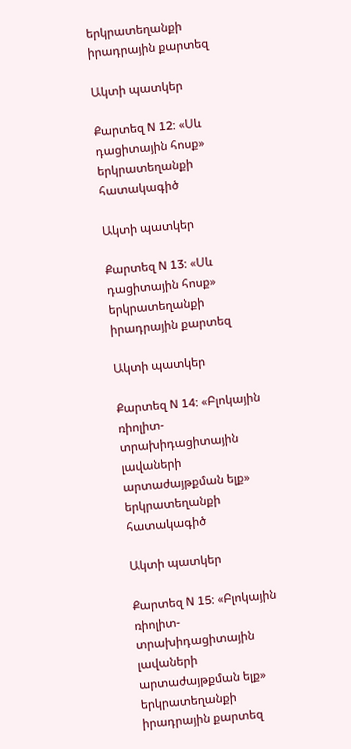երկրատեղանքի իրադրային քարտեզ

Ակտի պատկեր

Քարտեզ N 12: «Սև դացիտային հոսք» երկրատեղանքի հատակագիծ

Ակտի պատկեր

Քարտեզ N 13: «Սև դացիտային հոսք» երկրատեղանքի իրադրային քարտեզ

Ակտի պատկեր

Քարտեզ N 14: «Բլոկային ռիոլիտ-տրախիդացիտային լավաների արտաժայթքման ելք» երկրատեղանքի հատակագիծ

Ակտի պատկեր

Քարտեզ N 15: «Բլոկային ռիոլիտ-տրախիդացիտային լավաների արտաժայթքման ելք» երկրատեղանքի իրադրային քարտեզ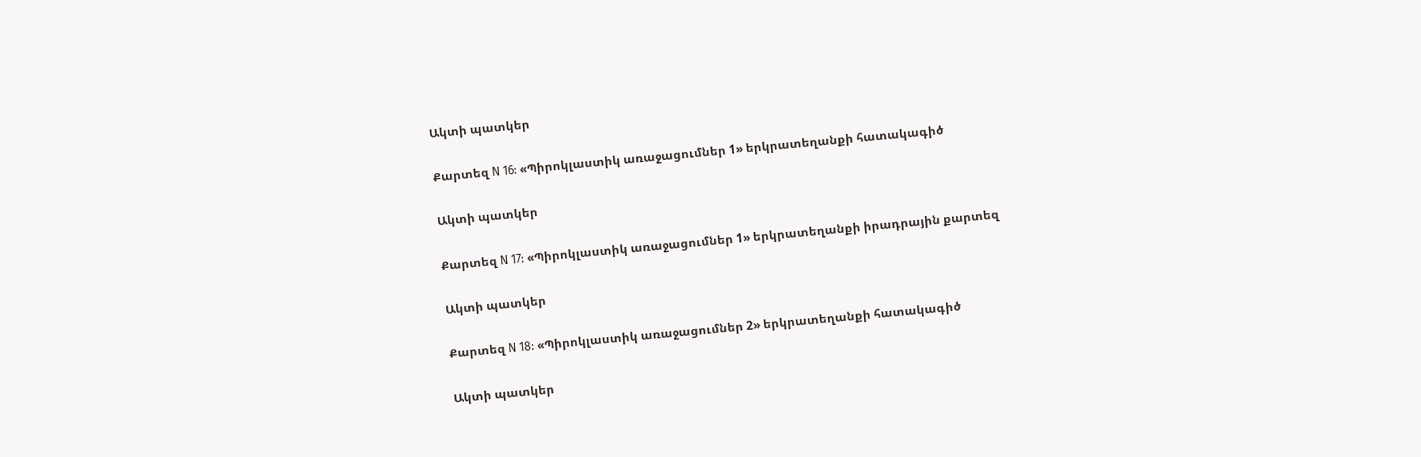Ակտի պատկեր

Քարտեզ N 16: «Պիրոկլաստիկ առաջացումներ 1» երկրատեղանքի հատակագիծ

Ակտի պատկեր

Քարտեզ N 17: «Պիրոկլաստիկ առաջացումներ 1» երկրատեղանքի իրադրային քարտեզ

Ակտի պատկեր

Քարտեզ N 18: «Պիրոկլաստիկ առաջացումներ 2» երկրատեղանքի հատակագիծ

Ակտի պատկեր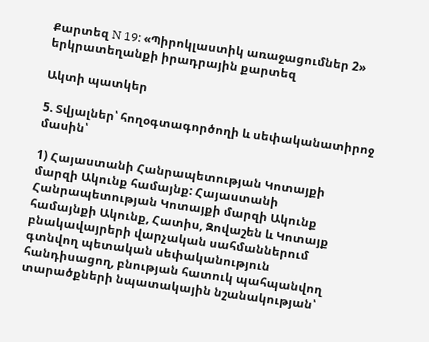Քարտեզ N 19: «Պիրոկլաստիկ առաջացումներ 2» երկրատեղանքի իրադրային քարտեզ

Ակտի պատկեր

5. Տվյալներ՝ հողօգտագործողի և սեփականատիրոջ մասին՝

1) Հայաստանի Հանրապետության Կոտայքի մարզի Ակունք համայնք: Հայաստանի Հանրապետության Կոտայքի մարզի Ակունք համայնքի Ակունք, Հատիս, Զովաշեն և Կոտայք բնակավայրերի վարչական սահմաններում գտնվող պետական սեփականություն հանդիսացող, բնության հատուկ պահպանվող տարածքների նպատակային նշանակության՝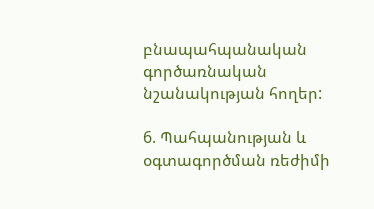բնապահպանական գործառնական նշանակության հողեր:

6. Պահպանության և օգտագործման ռեժիմի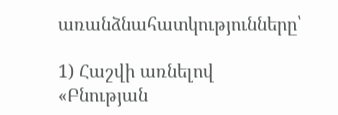առանձնահատկությունները՝

1) Հաշվի առնելով «Բնության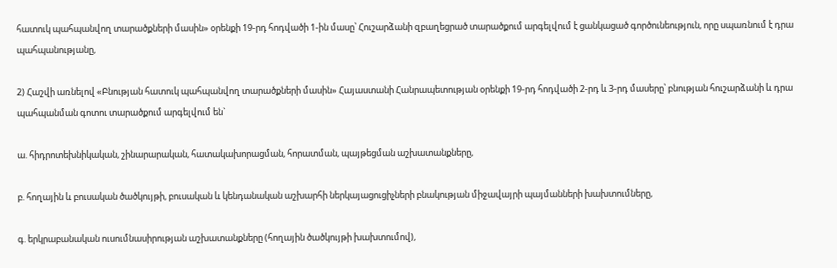հատուկ պահպանվող տարածքների մասին» օրենքի 19-րդ հոդվածի 1-ին մասը՝ Հուշարձանի զբաղեցրած տարածքում արգելվում է ցանկացած գործունեություն, որը սպառնում է դրա պահպանությանը,

2) Հաշվի առնելով «Բնության հատուկ պահպանվող տարածքների մասին» Հայաստանի Հանրապետության օրենքի 19-րդ հոդվածի 2-րդ և 3-րդ մասերը՝ բնության հուշարձանի և դրա պահպանման գոտու տարածքում արգելվում են`

ա. հիդրոտեխնիկական, շինարարական, հատակախորացման, հորատման, պայթեցման աշխատանքները,

բ. հողային և բուսական ծածկույթի, բուսական և կենդանական աշխարհի ներկայացուցիչների բնակության միջավայրի պայմանների խախտումները,

գ. երկրաբանական ուսումնասիրության աշխատանքները (հողային ծածկույթի խախտումով),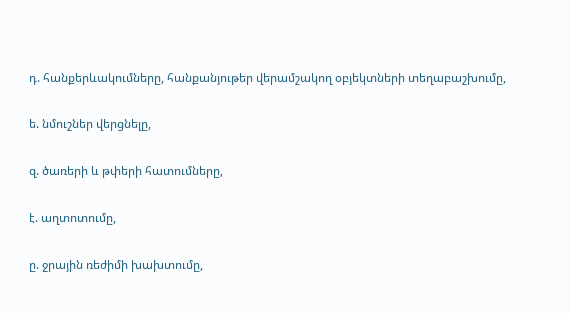դ. հանքերևակումները, հանքանյութեր վերամշակող օբյեկտների տեղաբաշխումը,

ե. նմուշներ վերցնելը,

զ. ծառերի և թփերի հատումները,

է. աղտոտումը,

ը. ջրային ռեժիմի խախտումը,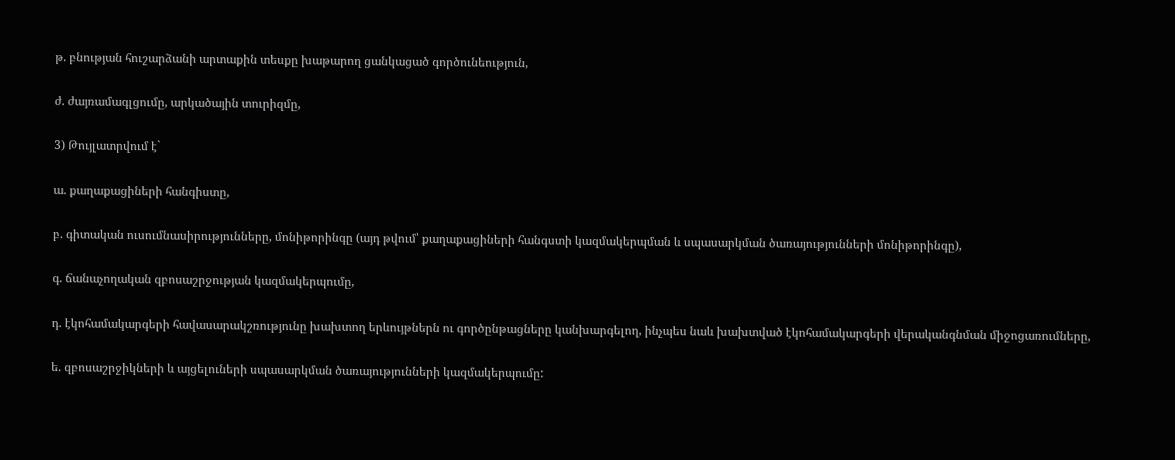թ. բնության հուշարձանի արտաքին տեսքը խաթարող ցանկացած գործունեություն,

ժ. ժայռամագլցումը, արկածային տուրիզմը,

3) Թույլատրվում է`

ա. քաղաքացիների հանգիստը,

բ. գիտական ուսումնասիրությունները, մոնիթորինգը (այդ թվում՝ քաղաքացիների հանգստի կազմակերպման և սպասարկման ծառայությունների մոնիթորինգը),

գ. ճանաչողական զբոսաշրջության կազմակերպումը,

դ. էկոհամակարգերի հավասարակշռությունը խախտող երևույթներն ու գործընթացները կանխարգելող, ինչպես նաև խախտված էկոհամակարգերի վերականգնման միջոցառումները,

ե. զբոսաշրջիկների և այցելուների սպասարկման ծառայությունների կազմակերպումը: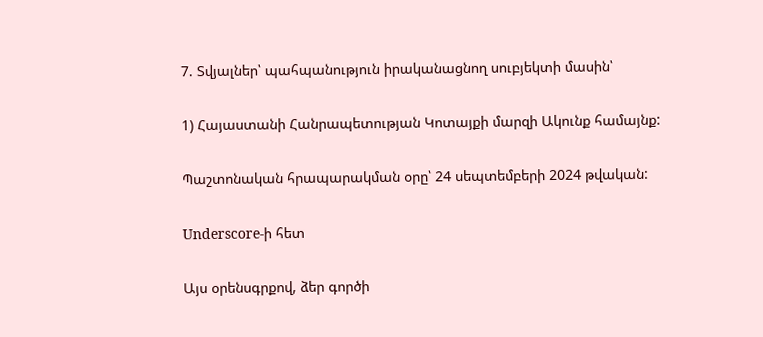7. Տվյալներ՝ պահպանություն իրականացնող սուբյեկտի մասին՝

1) Հայաստանի Հանրապետության Կոտայքի մարզի Ակունք համայնք:

Պաշտոնական հրապարակման օրը՝ 24 սեպտեմբերի 2024 թվական:

Underscore-ի հետ

Այս օրենսգրքով, ձեր գործի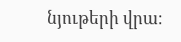նյութերի վրա։